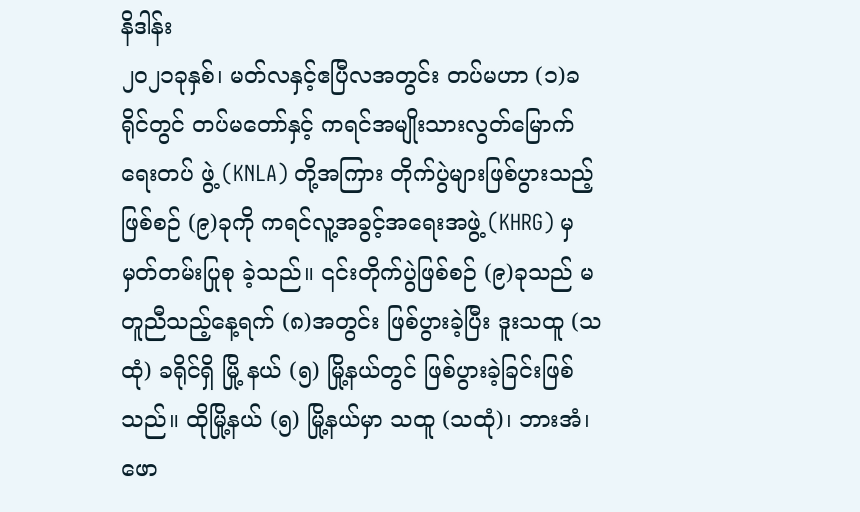နိဒါန်း
၂၀၂၁ခုနှစ်၊ မတ်လနှင့်ဧပြီလအတွင်း တပ်မဟာ (၁)ခရိုင်တွင် တပ်မတော်နှင့် ကရင်အမျိုးသားလွတ်မြောက်ရေးတပ် ဖွဲ့ (KNLA) တို့အကြား တိုက်ပွဲများဖြစ်ပွားသည့်ဖြစ်စဉ် (၉)ခုကို ကရင်လူ့အခွင့်အရေးအဖွဲ့ (KHRG) မှ မှတ်တမ်းပြုစု ခဲ့သည်။ ၎င်းတိုက်ပွဲဖြစ်စဉ် (၉)ခုသည် မတူညီသည့်နေ့ရက် (၈)အတွင်း ဖြစ်ပွားခဲ့ပြီး ဒူးသထူ (သထုံ) ခရိုင်ရှိ မြို့ နယ် (၅) မြို့နယ်တွင် ဖြစ်ပွားခဲ့ခြင်းဖြစ်သည်။ ထိုမြို့နယ် (၅) မြို့နယ်မှာ သထူ (သထုံ)၊ ဘားအံ၊ ဖော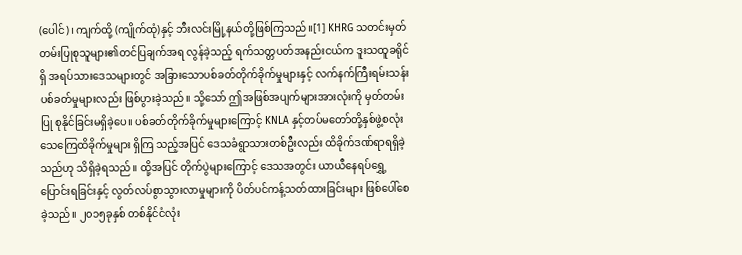(ပေါင်)၊ ကျက်ထို့ (ကျိုက်ထုံ)နှင့် ဘီးလင်းမြို့နယ်တို့ဖြစ်ကြသည်။[1] KHRG သတင်းမှတ်တမ်းပြုစုသူများ၏တင်ပြချက်အရ လွန်ခဲ့သည့် ရက်သတ္တပတ်အနည်းငယ်က ဒူးသထူခရိုင်ရှိ အရပ်သားဒေသများတွင် အခြားသောပစ်ခတ်တိုက်ခိုက်မှုများနှင့် လက်နက်ကြီးရမ်းသန်းပစ်ခတ်မှုများလည်း ဖြစ်ပွားခဲ့သည်။ သို့သော် ဤအဖြစ်အပျက်များအားလုံးကို မှတ်တမ်းပြု စုနိုင်ခြင်းမရှိခဲ့ပေ။ ပစ်ခတ်တိုက်ခိုက်မှုများကြောင့် KNLA နှင့်တပ်မတော်တို့နှစ်ဖွဲ့စလုံး သေကြေထိခိုက်မှုများ ရှိကြ သည့်အပြင် ဒေသခံရွာသားတစ်ဦးလည်း ထိခိုက်ဒဏ်ရာရရှိခဲ့သည်ဟု သိရှိခဲ့ရသည်။ ထို့အပြင် တိုက်ပွဲများကြောင့် ဒေသအတွင်း ယာယီနေရပ်ရွှေ့ပြောင်းရခြင်းနှင့် လွတ်လပ်စွာသွားလာမှုများကို ပိတ်ပင်ကန့်သတ်ထားခြင်းများ ဖြစ်ပေါ်စေခဲ့သည်။ ၂၀၁၅ခုနှစ် တစ်နိုင်ငံလုံး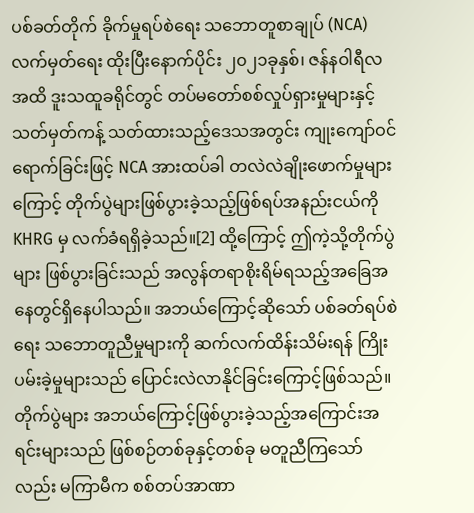ပစ်ခတ်တိုက် ခိုက်မှုရပ်စဲရေး သဘောတူစာချုပ် (NCA) လက်မှတ်ရေး ထိုးပြီးနောက်ပိုင်း ၂၀၂၁ခုနှစ်၊ ဇန်နဝါရီလအထိ ဒူးသထူခရိုင်တွင် တပ်မတော်စစ်လှုပ်ရှားမှုများနှင့် သတ်မှတ်ကန့် သတ်ထားသည့်ဒေသအတွင်း ကျုးကျော်ဝင်ရောက်ခြင်းဖြင့် NCA အားထပ်ခါ တလဲလဲချိုးဖောက်မှုများကြောင့် တိုက်ပွဲများဖြစ်ပွားခဲ့သည့်ဖြစ်ရပ်အနည်းငယ်ကို KHRG မှ လက်ခံရရှိခဲ့သည်။[2] ထို့ကြောင့် ဤကဲ့သို့တိုက်ပွဲများ ဖြစ်ပွားခြင်းသည် အလွန်တရာစိုးရိမ်ရသည့်အခြေအနေတွင်ရှိနေပါသည်။ အဘယ်ကြောင့်ဆိုသော် ပစ်ခတ်ရပ်စဲရေး သဘောတူညီမှုများကို ဆက်လက်ထိန်းသိမ်းရန် ကြိုးပမ်းခဲ့မှုများသည် ပြောင်းလဲလာနိုင်ခြင်းကြောင့်ဖြစ်သည်။ တိုက်ပွဲများ အဘယ်ကြောင့်ဖြစ်ပွားခဲ့သည့်အကြောင်းအရင်းများသည် ဖြစ်စဉ်တစ်ခုနှင့်တစ်ခု မတူညီကြသော်လည်း မကြာမီက စစ်တပ်အာဏာ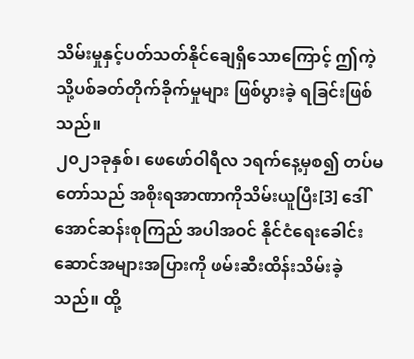သိမ်းမှုနှင့်ပတ်သတ်နိုင်ချေရှိသောကြောင့် ဤကဲ့သို့ပစ်ခတ်တိုက်ခိုက်မှုများ ဖြစ်ပွားခဲ့ ရခြင်းဖြစ်သည်။
၂၀၂၁ခုနှစ်၊ ဖေဖော်ဝါရီလ ၁ရက်နေ့မှစ၍ တပ်မတော်သည် အစိုးရအာဏာကိုသိမ်းယူပြီး[3] ဒေါ်အောင်ဆန်းစုကြည် အပါအဝင် နိုင်ငံရေးခေါင်းဆောင်အများအပြားကို ဖမ်းဆီးထိန်းသိမ်းခဲ့သည်။ ထို့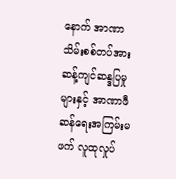နောက် အာဏာသိမ်းစစ်တပ်အား ဆန့်ကျင်ဆန္ဒပြမှုများနှင့် အာဏာဖီဆန်ရေးအကြမ်းမဖက် လူထုလှုပ်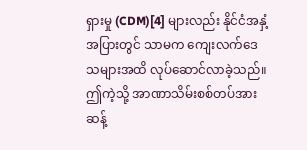ရှားမှု (CDM)[4] များလည်း နိုင်ငံအနှံ့အပြားတွင် သာမက ကျေးလက်ဒေသများအထိ လုပ်ဆောင်လာခဲ့သည်။ ဤကဲ့သို့ အာဏာသိမ်းစစ်တပ်အား ဆန့်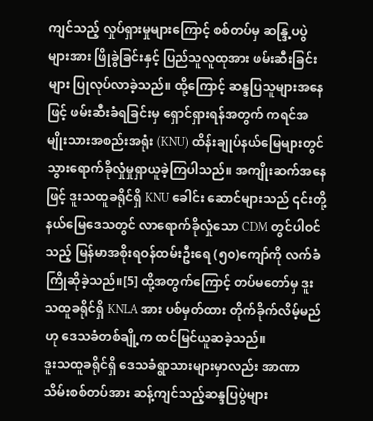ကျင်သည့် လှုပ်ရှားမှုများကြောင့် စစ်တပ်မှ ဆန္ဒြ့ပပွဲများအား ဖြိုခွဲခြင်းနှင့် ပြည်သူလူထုအား ဖမ်းဆီးခြင်းများ ပြုလုပ်လာခဲ့သည်။ ထို့ကြောင့် ဆန္ဒပြသူများအနေဖြင့် ဖမ်းဆီးခံရခြင်းမှ ရှောင်ရှားရန်အတွက် ကရင်အမျိုးသားအစည်းအရုံး (KNU) ထိန်းချုပ်နယ်မြေများတွင် သွားရောက်ခိုလှုံမှုရှာယူခဲ့ကြပါသည်။ အကျိုးဆက်အနေဖြင့် ဒူးသထူခရိုင်ရှိ KNU ခေါင်း ဆောင်များသည် ၎င်းတို့နယ်မြေဒေသတွင် လာရောက်ခိုလှုံသော CDM တွင်ပါဝင်သည့် မြန်မာအစိုးရဝန်ထမ်းဦးရေ (၅၀)ကျော်ကို လက်ခံကြိုဆိုခဲ့သည်။[5] ထို့အတွက်ကြောင့် တပ်မတော်မှ ဒူးသထူခရိုင်ရှိ KNLA အား ပစ်မှတ်ထား တိုက်ခိုက်လိမ့်မည်ဟု ဒေသခံတစ်ချို့က ထင်မြင်ယူဆခဲ့သည်။
ဒူးသထူခရိုင်ရှိ ဒေသခံရွာသားများမှာလည်း အာဏာသိမ်းစစ်တပ်အား ဆန့်ကျင်သည့်ဆန္ဒပြပွဲများ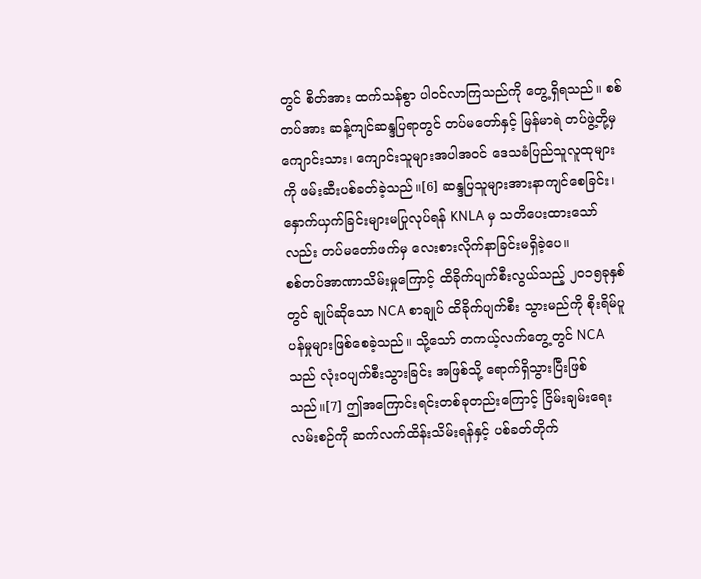တွင် စိတ်အား ထက်သန်စွာ ပါဝင်လာကြသည်ကို တွေ့ရှိရသည်။ စစ်တပ်အား ဆန့်ကျင်ဆန္ဒပြရာတွင် တပ်မတော်နှင့် မြန်မာရဲ တပ်ဖွဲ့တို့မှ ကျောင်းသား၊ ကျောင်းသူများအပါအဝင် ဒေသခံပြည်သူလူထုများကို ဖမ်းဆီးပစ်ခတ်ခဲ့သည်။[6] ဆန္ဒပြသူများအားနာကျင်စေခြင်း၊ နှောက်ယှက်ခြင်းများမပြုလုပ်ရန် KNLA မှ သတိပေးထားသော်လည်း တပ်မတော်ဖက်မှ လေးစားလိုက်နာခြင်းမရှိခဲ့ပေ။
စစ်တပ်အာဏာသိမ်းမှုကြောင့် ထိခိုက်ပျက်စီးလွယ်သည့် ၂၀၁၅ခုနှစ်တွင် ချုပ်ဆိုသော NCA စာချုပ် ထိခိုက်ပျက်စီး သွားမည်ကို စိုးရိမ်ပူပန်မှုများဖြစ်စေခဲ့သည်။ သို့သော် တကယ့်လက်တွေ့တွင် NCA သည် လုံးဝပျက်စီးသွားခြင်း အဖြစ်သို့ ရောက်ရှိသွားပြီးဖြစ်သည်။[7] ဤအကြောင်းရင်းတစ်ခုတည်းကြောင့် ငြိမ်းချမ်းရေးလမ်းစဉ်ကို ဆက်လက်ထိန်းသိမ်းရန်နှင့် ပစ်ခတ်တိုက်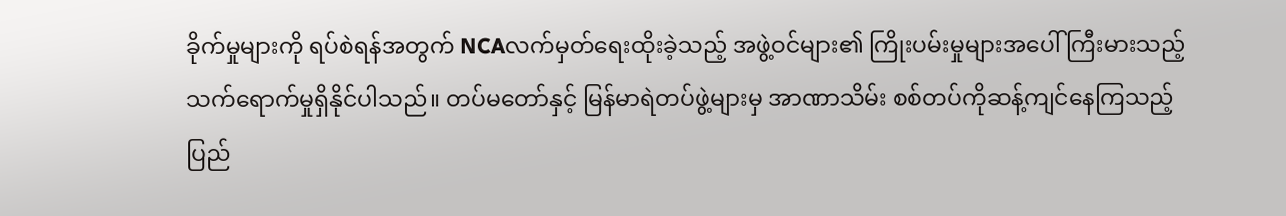ခိုက်မှုများကို ရပ်စဲရန်အတွက် NCAလက်မှတ်ရေးထိုးခဲ့သည့် အဖွဲ့ဝင်များ၏ ကြိုးပမ်းမှုများအပေါ် ကြီးမားသည့် သက်ရောက်မှုရှိနိုင်ပါသည်။ တပ်မတော်နှင့် မြန်မာရဲတပ်ဖွဲ့များမှ အာဏာသိမ်း စစ်တပ်ကိုဆန့်ကျင်နေကြသည့် ပြည်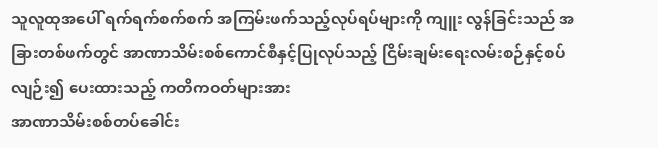သူလူထုအပေါ် ရက်ရက်စက်စက် အကြမ်းဖက်သည့်လုပ်ရပ်များကို ကျူး လွန်ခြင်းသည် အခြားတစ်ဖက်တွင် အာဏာသိမ်းစစ်ကောင်စီနှင့်ပြုလုပ်သည့် ငြိမ်းချမ်းရေးလမ်းစဉ်နှင့်စပ်လျဉ်း၍ ပေးထားသည့် ကတိကဝတ်များအား
အာဏာသိမ်းစစ်တပ်ခေါင်း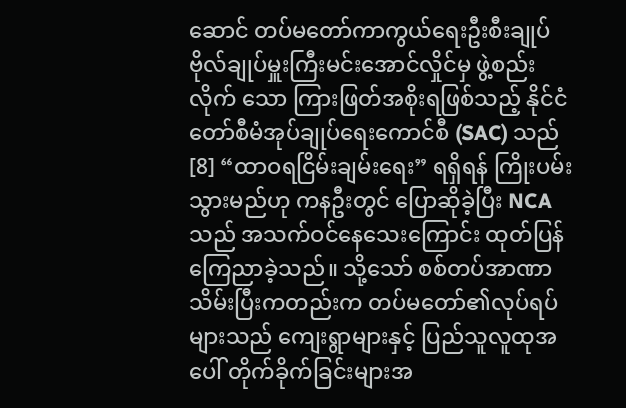ဆောင် တပ်မတော်ကာကွယ်ရေးဦးစီးချုပ် ဗိုလ်ချုပ်မှူးကြီးမင်းအောင်လှိုင်မှ ဖွဲ့စည်းလိုက် သော ကြားဖြတ်အစိုးရဖြစ်သည့် နိုင်ငံတော်စီမံအုပ်ချုပ်ရေးကောင်စီ (SAC) သည်[8] “ထာဝရငြိမ်းချမ်းရေး” ရရှိရန် ကြိုးပမ်းသွားမည်ဟု ကနဦးတွင် ပြောဆိုခဲ့ပြီး NCA သည် အသက်ဝင်နေသေးကြောင်း ထုတ်ပြန်ကြေညာခဲ့သည်။ သို့သော် စစ်တပ်အာဏာသိမ်းပြီးကတည်းက တပ်မတော်၏လုပ်ရပ်များသည် ကျေးရွာများနှင့် ပြည်သူလူထုအပေါ် တိုက်ခိုက်ခြင်းများအ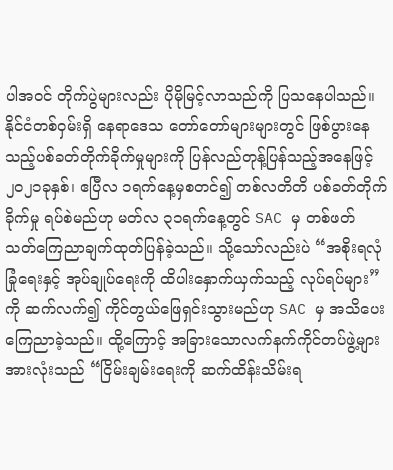ပါအဝင် တိုက်ပွဲများလည်း ပိုမိုမြင့်လာသည်ကို ပြသနေပါသည်။ နိုင်ငံတစ်ဝှမ်းရှိ နေရာဒေသ တော်တော်များများတွင် ဖြစ်ပွားနေသည့်ပစ်ခတ်တိုက်ခိုက်မှုများကို ပြန်လည်တုန့်ပြန်သည့်အနေဖြင့် ၂၀၂၁ခုနှစ်၊ ဧပြီလ ၁ရက်နေ့မှစတင်၍ တစ်လတိတိ ပစ်ခတ်တိုက်ခိုက်မှု ရပ်စဲမည်ဟု မတ်လ ၃၁ရက်နေ့တွင် SAC မှ တစ်ဖတ် သတ်ကြေညာချက်ထုတ်ပြန်ခဲ့သည်။ သို့သော်လည်းပဲ “အစိုးရလုံခြုံရေးနှင့် အုပ်ချုပ်ရေးကို ထိပါးနှောက်ယှက်သည့် လုပ်ရပ်များ” ကို ဆက်လက်၍ ကိုင်တွယ်ဖြေရှင်းသွားမည်ဟု SAC မှ အသိပေးကြေညာခဲ့သည်။ ထို့ကြောင့် အခြားသောလက်နက်ကိုင်တပ်ဖွဲ့များအားလုံးသည် “ငြိမ်းချမ်းရေးကို ဆက်ထိန်းသိမ်းရ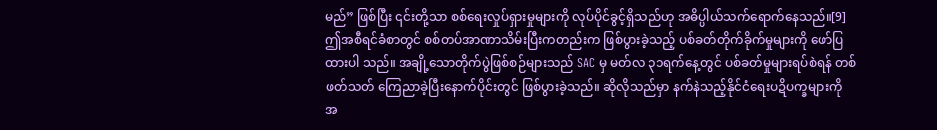မည်” ဖြစ်ပြီး ၎င်းတို့သာ စစ်ရေးလှုပ်ရှားမှုများကို လုပ်ပိုင်ခွင့်ရှိသည်ဟု အဓိပ္ပါယ်သက်ရောက်နေသည်။[9]
ဤအစီရင်ခံစာတွင် စစ်တပ်အာဏာသိမ်းပြီးကတည်းက ဖြစ်ပွားခဲ့သည့် ပစ်ခတ်တိုက်ခိုက်မှုများကို ဖော်ပြထားပါ သည်။ အချို့သောတိုက်ပွဲဖြစ်စဉ်များသည် SAC မှ မတ်လ ၃၁ရက်နေ့တွင် ပစ်ခတ်မှုများရပ်စဲရန် တစ်ဖတ်သတ် ကြေညာခဲ့ပြီးနောက်ပိုင်းတွင် ဖြစ်ပွားခဲ့သည်။ ဆိုလိုသည်မှာ နက်နဲသည့်နိုင်ငံရေးပဍိပက္ခများကို အ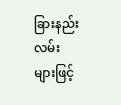ခြားနည်းလမ်း များဖြင့်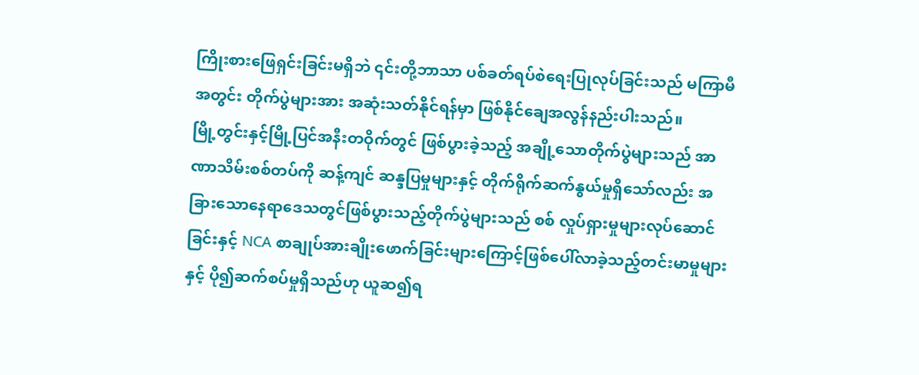ကြိုးစားဖြေရှင်းခြင်းမရှိဘဲ ၎င်းတို့ဘာသာ ပစ်ခတ်ရပ်စဲရေးပြုလုပ်ခြင်းသည် မကြာမီအတွင်း တိုက်ပွဲများအား အဆုံးသတ်နိုင်ရန်မှာ ဖြစ်နိုင်ချေအလွန်နည်းပါးသည်။
မြို့တွင်းနှင့်မြို့ပြင်အနီးတဝိုက်တွင် ဖြစ်ပွားခဲ့သည့် အချို့သောတိုက်ပွဲများသည် အာဏာသိမ်းစစ်တပ်ကို ဆန့်ကျင် ဆန္ဒပြမှုများနှင့် တိုက်ရိုက်ဆက်နွယ်မှုရှိသော်လည်း အခြားသောနေရာဒေသတွင်ဖြစ်ပွားသည့်တိုက်ပွဲများသည် စစ် လှုပ်ရှားမှုများလုပ်ဆောင်ခြင်းနှင့် NCA စာချုပ်အားချိုးဖောက်ခြင်းများကြောင့်ဖြစ်ပေါ်လာခဲ့သည့်တင်းမာမှုများနှင့် ပို၍ဆက်စပ်မှုရှိသည်ဟု ယူဆ၍ရ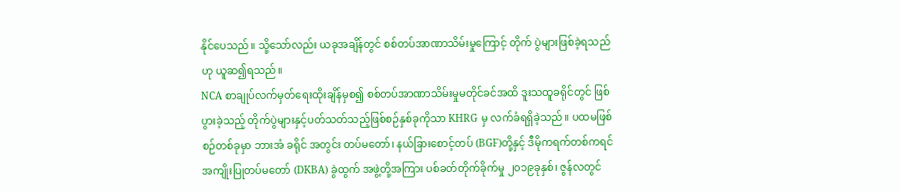နိုင်ပေသည်။ သို့သော်လည်း ယခုအချိန်တွင် စစ်တပ်အာဏာသိမ်းမှုကြောင့် တိုက် ပွဲများဖြစ်ခဲ့ရသည်ဟု ယူဆ၍ရသည်။
NCA စာချုပ်လက်မှတ်ရေးထိုးချိန်မှစ၍ စစ်တပ်အာဏာသိမ်းမှုမတိုင်ခင်အထိ ဒူးသထူခရိုင်တွင် ဖြစ်ပွားခဲ့သည့် တိုက်ပွဲများနှင့်ပတ်သတ်သည့်ဖြစ်စဉ်နှစ်ခုကိုသာ KHRG မှ လက်ခံရရှိခဲ့သည်။ ပထမဖြစ်စဉ်တစ်ခုမှာ ဘားအံ ခရိုင် အတွင်း တပ်မတော်၊ နယ်ခြားစောင့်တပ် (BGF)တို့နှင့် ဒီမိုကရက်တစ်ကရင်အကျိုးပြုတပ်မတော် (DKBA) ခွဲထွက် အဖွဲ့တို့အကြား ပစ်ခတ်တိုက်ခိုက်မှု ၂၀၁၉ခုနှစ်၊ ဇွန်လတွင်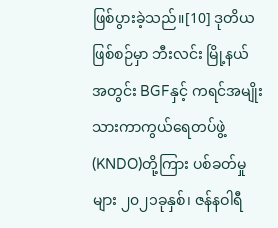ဖြစ်ပွားခဲ့သည်။[10] ဒုတိယဖြစ်စဉ်မှာ ဘီးလင်း မြို့နယ် အတွင်း BGFနှင့် ကရင်အမျိုးသားကာကွယ်ရေတပ်ဖွဲ့ (KNDO)တို့ကြား ပစ်ခတ်မှုများ ၂၀၂၁ခုနှစ်၊ ဇန်နဝါရီ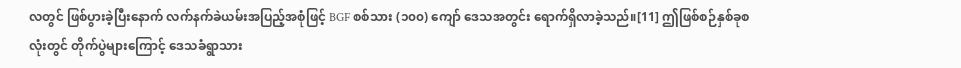လတွင် ဖြစ်ပွားခဲ့ပြီးနောက် လက်နက်ခဲယမ်းအပြည့်အစုံဖြင့် BGF စစ်သား (၁၀၀) ကျော် ဒေသအတွင်း ရောက်ရှိလာခဲ့သည်။[11] ဤဖြစ်စဉ်နှစ်ခုစလုံးတွင် တိုက်ပွဲများကြောင့် ဒေသခံရွာသား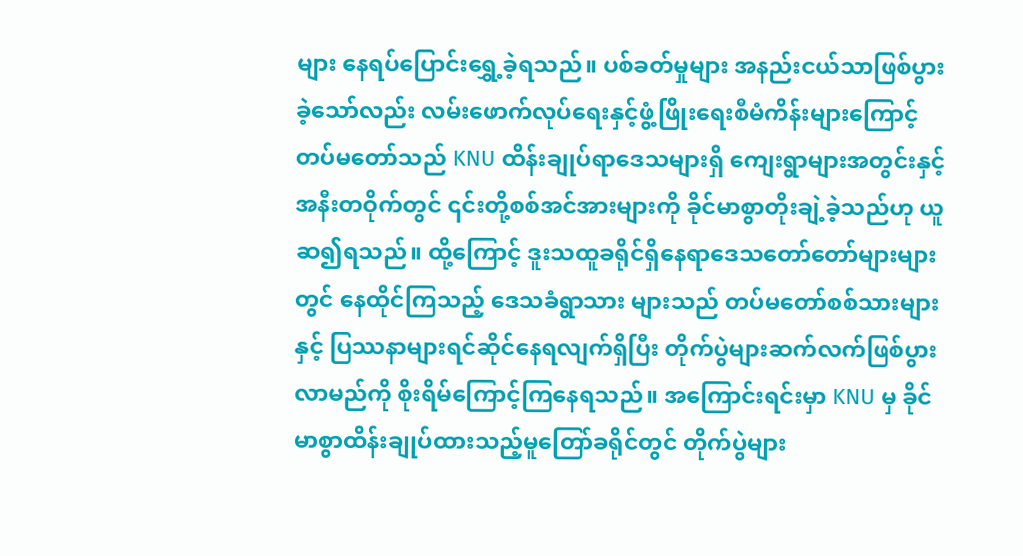များ နေရပ်ပြောင်းရွှေ့ခဲ့ရသည်။ ပစ်ခတ်မှုများ အနည်းငယ်သာဖြစ်ပွားခဲ့သော်လည်း လမ်းဖောက်လုပ်ရေးနှင့်ဖွံ့ဖြိုးရေးစီမံကိန်းများကြောင့် တပ်မတော်သည် KNU ထိန်းချုပ်ရာဒေသများရှိ ကျေးရွာများအတွင်းနှင့်အနီးတဝိုက်တွင် ၎င်းတို့စစ်အင်အားများကို ခိုင်မာစွာတိုးချဲ့ခဲ့သည်ဟု ယူဆ၍ရသည်။ ထို့ကြောင့် ဒူးသထူခရိုင်ရှိနေရာဒေသတော်တော်များများတွင် နေထိုင်ကြသည့် ဒေသခံရွာသား များသည် တပ်မတော်စစ်သားများနှင့် ပြဿနာများရင်ဆိုင်နေရလျက်ရှိပြီး တိုက်ပွဲများဆက်လက်ဖြစ်ပွားလာမည်ကို စိုးရိမ်ကြောင့်ကြနေရသည်။ အကြောင်းရင်းမှာ KNU မှ ခိုင်မာစွာထိန်းချုပ်ထားသည့်မူတြော်ခရိုင်တွင် တိုက်ပွဲများ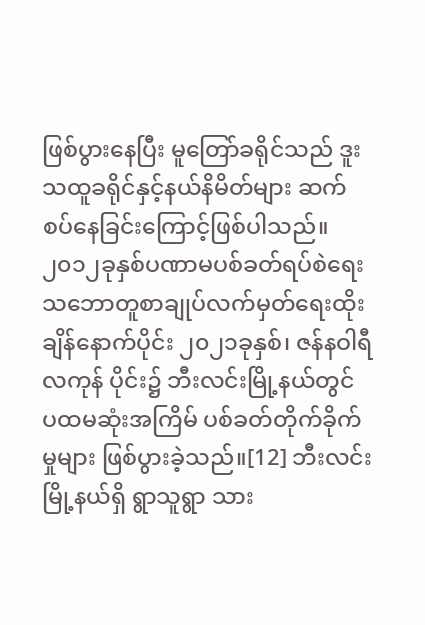ဖြစ်ပွားနေပြီး မူတြော်ခရိုင်သည် ဒူးသထူခရိုင်နှင့်နယ်နိမိတ်များ ဆက်စပ်နေခြင်းကြောင့်ဖြစ်ပါသည်။
၂၀၁၂ခုနှစ်ပဏာမပစ်ခတ်ရပ်စဲရေးသဘောတူစာချုပ်လက်မှတ်ရေးထိုးချိန်နောက်ပိုင်း ၂၀၂၁ခုနှစ်၊ ဇန်နဝါရီလကုန် ပိုင်း၌ ဘီးလင်းမြို့နယ်တွင် ပထမဆုံးအကြိမ် ပစ်ခတ်တိုက်ခိုက်မှုများ ဖြစ်ပွားခဲ့သည်။[12] ဘီးလင်းမြို့နယ်ရှိ ရွာသူရွာ သား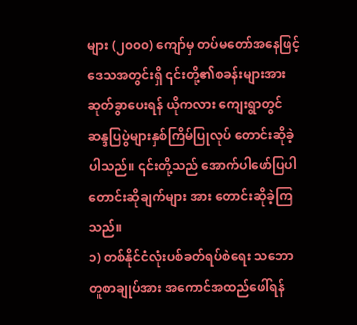များ (၂၀၀၀) ကျော်မှ တပ်မတော်အနေဖြင့် ဒေသအတွင်းရှိ ၎င်းတို့၏စခန်းများအား ဆုတ်ခွာပေးရန် ယိုကလား ကျေးရွာတွင် ဆန္ဒပြပွဲများနှစ်ကြိမ်ပြုလုပ် တောင်းဆိုခဲ့ပါသည်။ ၎င်းတို့သည် အောက်ပါဖော်ပြပါ တောင်းဆိုချက်များ အား တောင်းဆိုခဲ့ကြသည်။
၁) တစ်နိုင်ငံလုံးပစ်ခတ်ရပ်စဲရေး သဘောတူစာချုပ်အား အကောင်အထည်ဖေါ်ရန်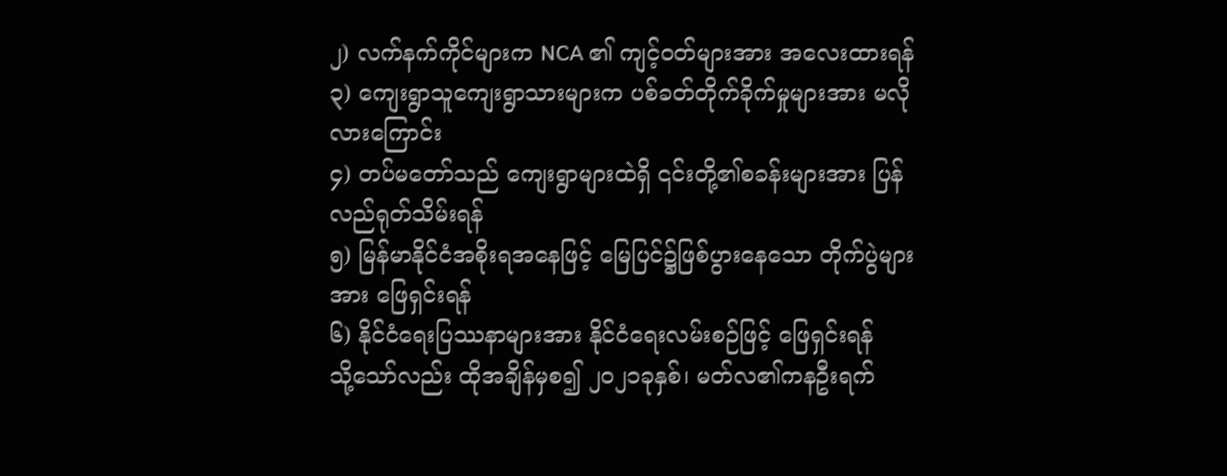၂) လက်နက်ကိုင်များက NCA ၏ ကျင့်ဝတ်များအား အလေးထားရန်
၃) ကျေးရွာသူကျေးရွာသားများက ပစ်ခတ်တိုက်ခိုက်မှုများအား မလိုလားကြောင်း
၄) တပ်မတော်သည် ကျေးရွာများထဲရှိ ၎င်းတို့၏စခန်းများအား ပြန်လည်ရုတ်သိမ်းရန်
၅) မြန်မာနိုင်ငံအစိုးရအနေဖြင့် မြေပြင်၌ဖြစ်ပွားနေသော တိုက်ပွဲများအား ဖြေရှင်းရန်
၆) နိုင်ငံရေးပြဿနာများအား နိုင်ငံရေးလမ်းစဉ်ဖြင့် ဖြေရှင်းရန်
သို့သော်လည်း ထိုအချိန်မှစ၍ ၂၀၂၁ခုနှစ်၊ မတ်လ၏ကနဦးရက်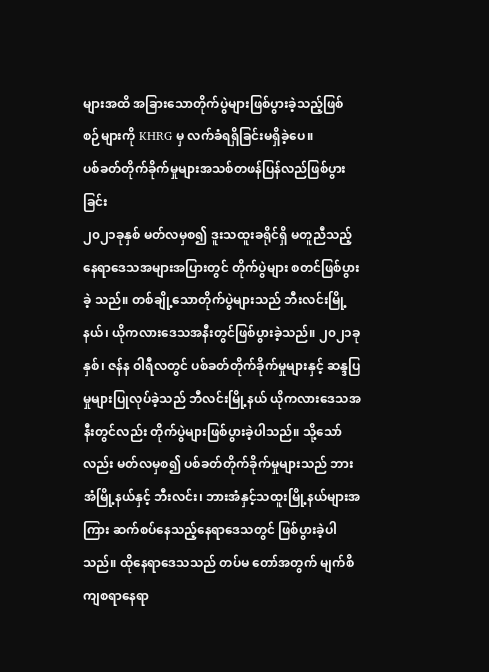များအထိ အခြားသောတိုက်ပွဲများဖြစ်ပွားခဲ့သည့်ဖြစ် စဉ်များကို KHRG မှ လက်ခံရရှိခြင်းမရှိခဲ့ပေ။
ပစ်ခတ်တိုက်ခိုက်မှုများအသစ်တဖန်ပြန်လည်ဖြစ်ပွားခြင်း
၂၀၂၁ခုနှစ် မတ်လမှစ၍ ဒူးသထူးခရိုင်ရှိ မတူညီသည့် နေရာဒေသအများအပြားတွင် တိုက်ပွဲများ စတင်ဖြစ်ပွားခဲ့ သည်။ တစ်ချို့သောတိုက်ပွဲများသည် ဘီးလင်းမြို့နယ်၊ ယိုကလားဒေသအနီးတွင်ဖြစ်ပွားခဲ့သည်။ ၂၀၂၁ခုနှစ်၊ ဇန်န ဝါရီလတွင် ပစ်ခတ်တိုက်ခိုက်မှုများနှင့် ဆန္ဒပြမှုများပြုလုပ်ခဲ့သည် ဘီလင်းမြို့နယ် ယိုကလားဒေသအနီးတွင်လည်း တိုက်ပွဲများဖြစ်ပွားခဲ့ပါသည်။ သို့သော်လည်း မတ်လမှစ၍ ပစ်ခတ်တိုက်ခိုက်မှုများသည် ဘားအံမြို့နယ်နှင့် ဘီးလင်း၊ ဘားအံနှင့်သထူးမြို့နယ်များအကြား ဆက်စပ်နေသည့်နေရာဒေသတွင် ဖြစ်ပွားခဲ့ပါသည်။ ထိုနေရာဒေသသည် တပ်မ တော်အတွက် မျက်စိကျစရာနေရာ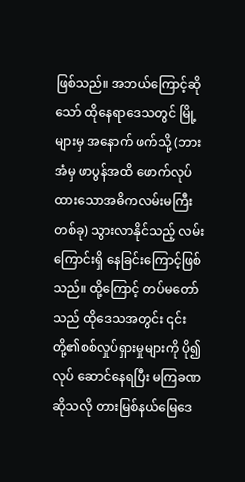ဖြစ်သည်။ အဘယ်ကြောင့်ဆိုသော် ထိုနေရာဒေသတွင် မြို့များမှ အနောက် ဖက်သို့ (ဘားအံမှ ဖာပွန်အထိ ဖောက်လုပ်ထားသောအဓိကလမ်းမကြီးတစ်ခု) သွားလာနိုင်သည့် လမ်းကြောင်းရှိ နေခြင်းကြောင့်ဖြစ်သည်။ ထို့ကြောင့် တပ်မတော်သည် ထိုဒေသအတွင်း ၎င်းတို့၏စစ်လှုပ်ရှားမှုများကို ပို၍လုပ် ဆောင်နေရပြီး မကြခဏဆိုသလို တားမြစ်နယ်မြေဒေ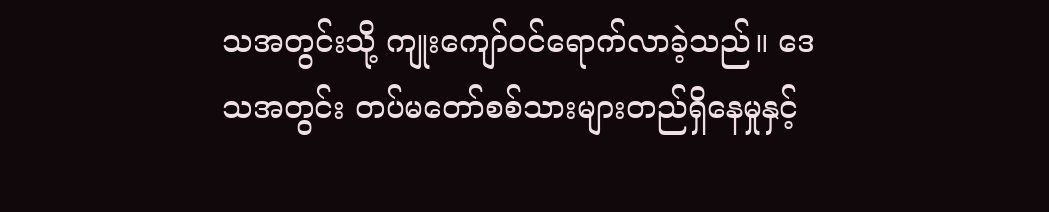သအတွင်းသို့ ကျုးကျော်ဝင်ရောက်လာခဲ့သည်။ ဒေသအတွင်း တပ်မတော်စစ်သားများတည်ရှိနေမှုနှင့်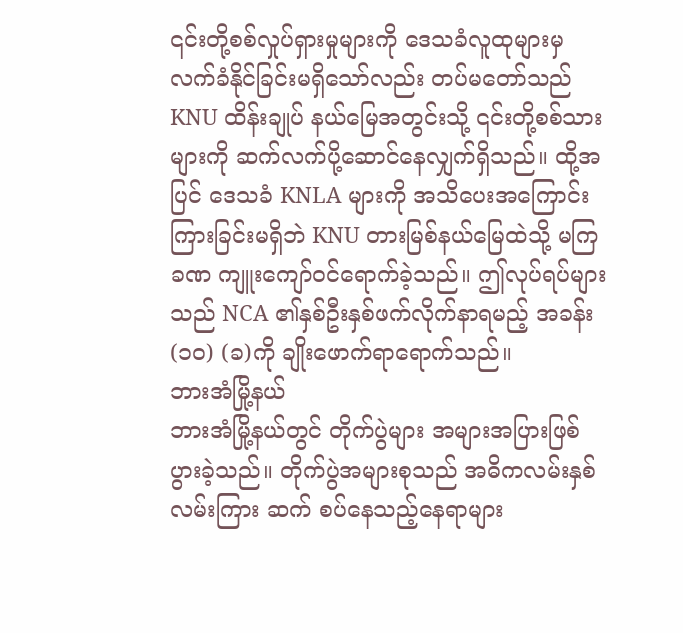၎င်းတို့စစ်လှုပ်ရှားမှုများကို ဒေသခံလူထုများမှ လက်ခံနိုင်ခြင်းမရှိသော်လည်း တပ်မတော်သည် KNU ထိန်းချုပ် နယ်မြေအတွင်းသို့ ၎င်းတို့စစ်သားများကို ဆက်လက်ပို့ဆောင်နေလျှက်ရှိသည်။ ထို့အပြင် ဒေသခံ KNLA များကို အသိပေးအကြောင်းကြားခြင်းမရှိဘဲ KNU တားမြစ်နယ်မြေထဲသို့ မကြခဏ ကျူးကျော်ဝင်ရောက်ခဲ့သည်။ ဤလုပ်ရပ်များသည် NCA ၏နှစ်ဦးနှစ်ဖက်လိုက်နာရမည့် အခန်း (၁၀) (ခ)ကို ချိုးဖောက်ရာရောက်သည်။
ဘားအံမြို့နယ်
ဘားအံမြို့နယ်တွင် တိုက်ပွဲများ အများအပြားဖြစ်ပွားခဲ့သည်။ တိုက်ပွဲအများစုသည် အဓိကလမ်းနှစ်လမ်းကြား ဆက် စပ်နေသည့်နေရာများ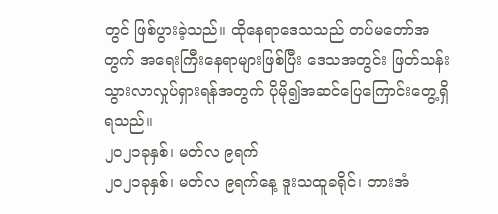တွင် ဖြစ်ပွားခဲ့သည်။ ထိုနေရာဒေသသည် တပ်မတော်အတွက် အရေးကြီးနေရာများဖြစ်ပြီး ဒေသအတွင်း ဖြတ်သန်းသွားလာလှုပ်ရှားရန်အတွက် ပိုမို၍အဆင်ပြေကြောင်းတွေ့ရှိရသည်။
၂၀၂၁ခုနှစ်၊ မတ်လ ၉ရက်
၂၀၂၁ခုနှစ်၊ မတ်လ ၉ရက်နေ့ ဒူးသထူခရိုင်၊ ဘားအံ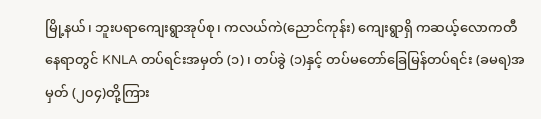မြို့နယ်၊ ဘူးပရာကျေးရွာအုပ်စု၊ ကလယ်ကဲ(ညောင်ကုန်း) ကျေးရွာရှိ ကဆယ့်လောကတီနေရာတွင် KNLA တပ်ရင်းအမှတ် (၁)၊ တပ်ခွဲ (၁)နှင့် တပ်မတော်ခြေမြန်တပ်ရင်း (ခမရ)အမှတ် (၂၀၄)တို့ကြား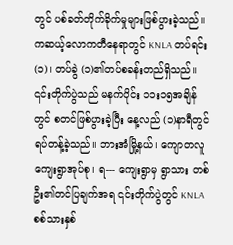တွင် ပစ်ခတ်တိုက်ခိုက်မှုများဖြစ်ပွားခဲ့သည်။ ကဆယ့်လောကတီနေရာတွင် KNLA တပ်ရင်း (၁)၊ တပ်ခွဲ (၁)၏တပ်စခန်းတည်ရှိသည်။ ၎င်းတိုက်ပွဲသည် မနက်ပိုင်း ၁၁း၁၅အချိန်တွင် စတင်ဖြစ်ပွားခဲ့ပြီး နေ့လည် (၁)နာရီတွင် ရပ်တန့်ခဲ့သည်။ ဘားအံမြို့နယ်၊ ကျောတလူကျေးရွာအုပ်စု၊ ရ--- ကျေးရွာမှ ရွာသား တစ်ဦး၏တင်ပြချက်အရ ၎င်းတိုက်ပွဲတွင် KNLA စစ်သားနှစ်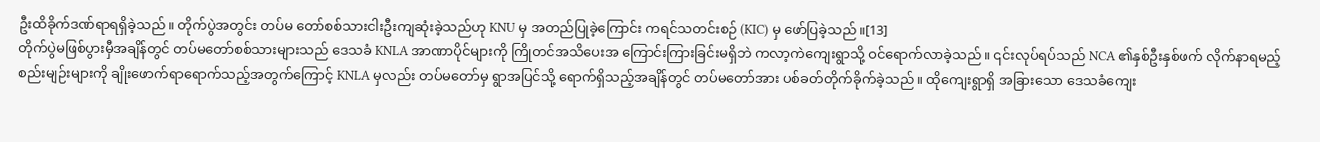ဦးထိခိုက်ဒဏ်ရာရရှိခဲ့သည်။ တိုက်ပွဲအတွင်း တပ်မ တော်စစ်သားငါးဦးကျဆုံးခဲ့သည်ဟု KNU မှ အတည်ပြုခဲ့ကြောင်း ကရင်သတင်းစဉ် (KIC) မှ ဖော်ပြခဲ့သည်။[13]
တိုက်ပွဲမဖြစ်ပွားမှီအချိန်တွင် တပ်မတော်စစ်သားများသည် ဒေသခံ KNLA အာဏာပိုင်များကို ကြိုတင်အသိပေးအ ကြောင်းကြားခြင်းမရှိဘဲ ကလာ့ကဲကျေးရွာသို့ ဝင်ရောက်လာခဲ့သည်။ ၎င်းလုပ်ရပ်သည် NCA ၏နှစ်ဦးနှစ်ဖက် လိုက်နာရမည့်စည်းမျဉ်းများကို ချိုးဖောက်ရာရောက်သည့်အတွက်ကြောင့် KNLA မှလည်း တပ်မတော်မှ ရွာအပြင်သို့ ရောက်ရှိသည့်အချိန်တွင် တပ်မတော်အား ပစ်ခတ်တိုက်ခိုက်ခဲ့သည်။ ထိုကျေးရွာရှိ အခြားသော ဒေသခံကျေး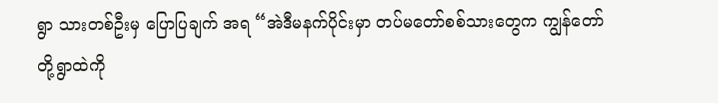ရွာ သားတစ်ဦးမှ ပြောပြချက် အရ “အဲဒီမနက်ပိုင်းမှာ တပ်မတော်စစ်သားတွေက ကျွန်တော်တို့ရွာထဲကို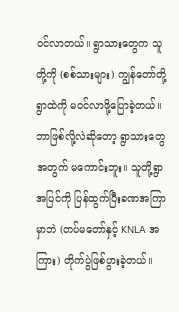ဝင်လာတယ်။ ရွာသားတွေက သူတို့ကို (စစ်သားများ) ကျွန်တော်တို့ရွာထဲကို မဝင်လာဖို့ပြောခဲ့တယ်။ ဘာဖြစ်လို့လဲဆိုတော့ ရွာသားတွေအတွက် မကောင်းဘူး။ သူတို့ရွာအပြင်ကို ပြန်ထွက်ပြီးခဏအကြာမှာဘဲ (တပ်မတော်နှင့် KNLA အကြား) တိုက်ပွဲဖြစ်ပွားခဲ့တယ်။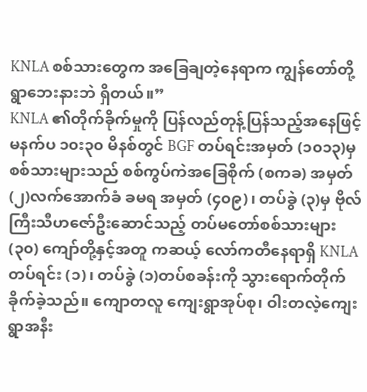KNLA စစ်သားတွေက အခြေချတဲ့နေရာက ကျွန်တော်တို့ရွာဘေးနားဘဲ ရှိတယ်။”
KNLA ၏တိုက်ခိုက်မှုကို ပြန်လည်တုန့်ပြန်သည့်အနေဖြင့် မနက်ပ ၁၀း၃၀ မိနစ်တွင် BGF တပ်ရင်းအမှတ် (၁၀၁၃)မှ စစ်သားများသည် စစ်ကွပ်ကဲအခြေစိုက် (စကခ) အမှတ် (၂)လက်အောက်ခံ ခမရ အမှတ် (၄၀၉)၊ တပ်ခွဲ (၃)မှ ဗိုလ်ကြီးသီဟဇော်ဦးဆောင်သည့် တပ်မတော်စစ်သားများ (၃၀) ကျော်တို့နှင့်အတူ ကဆယ့် လော်ကတီနေရာရှိ KNLA တပ်ရင်း (၁)၊ တပ်ခွဲ (၁)တပ်စခန်းကို သွားရောက်တိုက်ခိုက်ခဲ့သည်။ ကျောတလူ ကျေးရွာအုပ်စု၊ ဝါးတလဲ့ကျေးရွာအနီး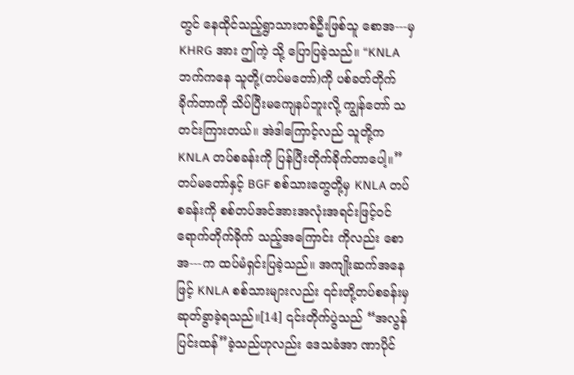တွင် နေထိုင်သည့်ရွာသားတစ်ဦးဖြစ်သူ စောအ---မှ KHRG အား ဤကဲ့ သို့ ပြောပြခဲ့သည်။ “KNLA ဘက်ကနေ သူတို့(တပ်မတော်)ကို ပစ်ခတ်တိုက်ခိုက်တာကို သိပ်ပြီးမကျေနပ်ဘူးလို့ ကျွန်တော် သတင်းကြားတယ်။ အဲဒါကြောင့်လည် သူတို့က KNLA တပ်စခန်းကို ပြန်ပြီးတိုက်ခိုက်တာပေါ့။” တပ်မတော်နှင့် BGF စစ်သားတွေတို့မှ KNLA တပ်စခန်းကို စစ်တပ်အင်အားအလုံးအရင်းဖြင့်ဝင်ရောက်တိုက်ခိုက် သည့်အကြောင်း ကိုလည်း စောအ---က ထပ်မံရှင်းပြခဲ့သည်။ အကျိုးဆက်အနေဖြင့် KNLA စစ်သားများလည်း ၎င်းတို့တပ်စခန်းမှ ဆုတ်ခွာခဲ့ရသည်။[14] ၎င်းတိုက်ပွဲသည် “အလွန်ပြင်းထန်”ခဲ့သည်ဟုလည်း ဒေသခံအာ ဏာပိုင်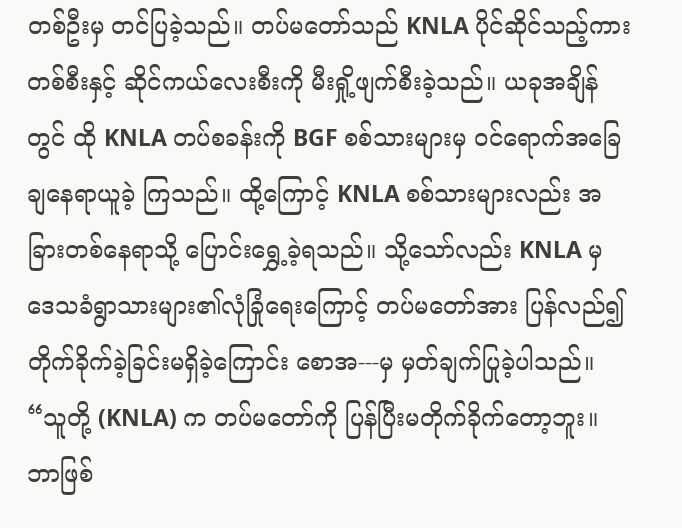တစ်ဦးမှ တင်ပြခဲ့သည်။ တပ်မတော်သည် KNLA ပိုင်ဆိုင်သည့်ကားတစ်စီးနှင့် ဆိုင်ကယ်လေးစီးကို မီးရှို့ဖျက်စီးခဲ့သည်။ ယခုအချိန်တွင် ထို KNLA တပ်စခန်းကို BGF စစ်သားများမှ ဝင်ရောက်အခြေချနေရာယူခဲ့ ကြသည်။ ထို့ကြောင့် KNLA စစ်သားများလည်း အခြားတစ်နေရာသို့ ပြောင်းရွှေ့ခဲ့ရသည်။ သို့သော်လည်း KNLA မှ ဒေသခံရွာသားများ၏လုံခြုံရေးကြောင့် တပ်မတော်အား ပြန်လည်၍တိုက်ခိုက်ခဲ့ခြင်းမရှိခဲ့ကြောင်း စောအ---မှ မှတ်ချက်ပြုခဲ့ပါသည်။ “သူတို့ (KNLA) က တပ်မတော်ကို ပြန်ပြီးမတိုက်ခိုက်တော့ဘူး။ ဘာဖြစ်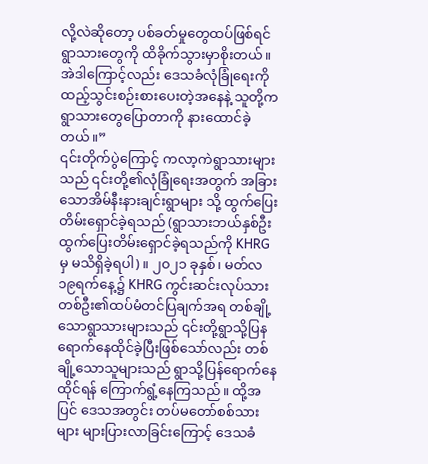လို့လဲဆိုတော့ ပစ်ခတ်မှုတွေထပ်ဖြစ်ရင် ရွာသားတွေကို ထိခိုက်သွားမှာစိုးတယ်။ အဲဒါကြောင့်လည်း ဒေသခံလုံခြုံရေးကို ထည့်သွင်းစဉ်းစားပေးတဲ့အနေနဲ့ သူတို့က ရွာသားတွေပြောတာကို နားထောင်ခဲ့တယ်။”
၎င်းတိုက်ပွဲကြောင့် ကလာ့ကဲရွာသားများသည် ၎င်းတို့၏လုံခြုံရေးအတွက် အခြားသောအိမ်နီးနားချင်းရွာများ သို့ ထွက်ပြေးတိမ်းရှောင်ခဲ့ရသည် (ရွာသားဘယ်နှစ်ဦးထွက်ပြေးတိမ်းရှောင်ခဲ့ရသည်ကို KHRG မှ မသိရှိခဲ့ရပါ)။ ၂၀၂၁ ခုနှစ်၊ မတ်လ ၁၉ရက်နေ့၌ KHRG ကွင်းဆင်းလုပ်သားတစ်ဦး၏ထပ်မံတင်ပြချက်အရ တစ်ချို့သောရွာသားများသည် ၎င်းတို့ရွာသို့ပြနရောက်နေထိုင်ခဲ့ပြီးဖြစ်သော်လည်း တစ်ချို့သောသူများသည် ရွာသို့ပြန်ရောက်နေထိုင်ရန် ကြောက်ရွံ့နေကြသည်။ ထို့အပြင် ဒေသအတွင်း တပ်မတော်စစ်သားများ များပြားလာခြင်းကြောင့် ဒေသခံ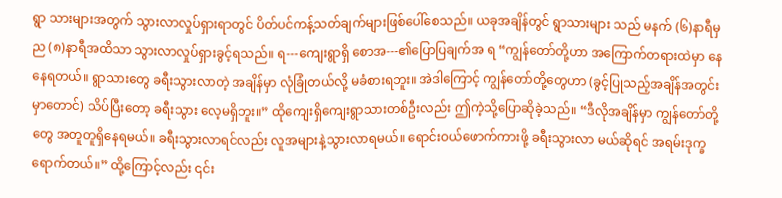ရွာ သားများအတွက် သွားလာလှုပ်ရှားရာတွင် ပိတ်ပင်ကန့်သတ်ချက်များဖြစ်ပေါ်စေသည်။ ယခုအချိန်တွင် ရွာသားများ သည် မနက် (၆)နာရီမှ ည (၈)နာရီအထိသာ သွားလာလှုပ်ရှားခွင့်ရသည်။ ရ---ကျေးရွာရှိ စောအ---၏ပြောပြချက်အ ရ “ကျွန်တော်တို့ဟာ အကြောက်တရားထဲမှာ နေနေရတယ်။ ရွာသားတွေ ခရီးသွားလာတဲ့ အချိန်မှာ လုံခြုံတယ်လို့ မခံစားရဘူး။ အဲဒါကြောင့် ကျွန်တော်တို့တွေဟာ (ခွင့်ပြုသည့်အချိန်အတွင်းမှာတောင်) သိပ်ပြီးတော့ ခရီးသွား လေ့မရှိဘူး။” ထိုကျေးရှိကျေးရွာသားတစ်ဦးလည်း ဤကဲ့သို့ပြောဆိုခဲ့သည်။ “ဒီလိုအချိန်မှာ ကျွန်တော်တို့တွေ အတူတူရှိနေရမယ်။ ခရီးသွားလာရင်လည်း လူအများနဲ့သွားလာရမယ်။ ရောင်းဝယ်ဖောက်ကားဖို့ ခရီးသွားလာ မယ်ဆိုရင် အရမ်းဒုက္ခရောက်တယ်။” ထို့ကြောင့်လည်း ၎င်း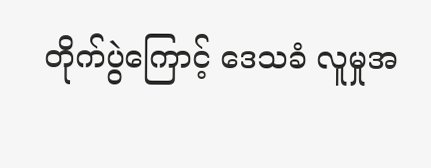တိုက်ပွဲကြောင့် ဒေသခံ လူမှုအ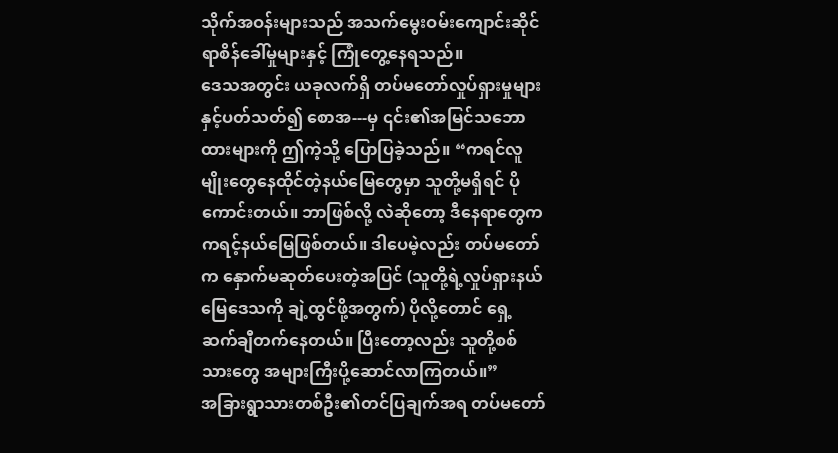သိုက်အဝန်းများသည် အသက်မွေးဝမ်းကျောင်းဆိုင်ရာစိန်ခေါ်မှုများနှင့် ကြုံတွေ့နေရသည်။
ဒေသအတွင်း ယခုလက်ရှိ တပ်မတော်လှုပ်ရှားမှုများနှင့်ပတ်သတ်၍ စောအ---မှ ၎င်း၏အမြင်သဘောထားများကို ဤကဲ့သို့ ပြောပြခဲ့သည်။ “ကရင်လူမျိုးတွေနေထိုင်တဲ့နယ်မြေတွေမှာ သူတို့မရှိရင် ပိုကောင်းတယ်။ ဘာဖြစ်လို့ လဲဆိုတော့ ဒီနေရာတွေက ကရင့်နယ်မြေဖြစ်တယ်။ ဒါပေမဲ့လည်း တပ်မတော်က နှောက်မဆုတ်ပေးတဲ့အပြင် (သူတို့ရဲ့လှုပ်ရှားနယ်မြေဒေသကို ချဲ့ထွင်ဖို့အတွက်) ပိုလို့တောင် ရှေ့ဆက်ချီတက်နေတယ်။ ပြီးတော့လည်း သူတို့စစ်သားတွေ အများကြီးပို့ဆောင်လာကြတယ်။”
အခြားရွာသားတစ်ဦး၏တင်ပြချက်အရ တပ်မတော်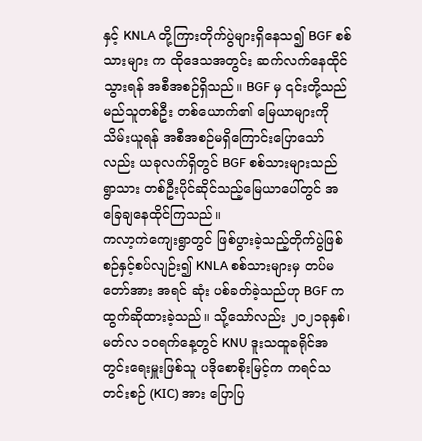နှင့် KNLA တို့ကြားတိုက်ပွဲများရှိနေသ၍ BGF စစ်သားများ က ထိုဒေသအတွင်း ဆက်လက်နေထိုင်သွားရန် အစီအစဉ်ရှိသည်။ BGF မှ ၎င်းတို့သည် မည်သူတစ်ဦး တစ်ယောက်၏ မြေယာများကို သိမ်းယူရန် အစီအစဉ်မရှိကြောင်းပြောသော်လည်း ယခုလက်ရှိတွင် BGF စစ်သားများသည် ရွာသား တစ်ဦးပိုင်ဆိုင်သည့်မြေယာပေါ်တွင် အခြေချနေထိုင်ကြသည်။
ကလာ့ကဲကျေးရွာတွင် ဖြစ်ပွားခဲ့သည့်တိုက်ပွဲဖြစ်စဉ်နှင့်စပ်လျဉ်း၍ KNLA စစ်သားများမှ တပ်မတော်အား အရင် ဆုံး ပစ်ခတ်ခဲ့သည်ဟု BGF က ထွက်ဆိုထားခဲ့သည်။ သို့သော်လည်း ၂၀၂၁ခုနှစ်၊ မတ်လ ၁၀ရက်နေ့တွင် KNU ဒူးသထူခရိုင်အတွင်းရေးမှူးဖြစ်သူ ပဒိုစောစိုးမြင့်က ကရင်သတင်းစဉ် (KIC) အား ပြောပြ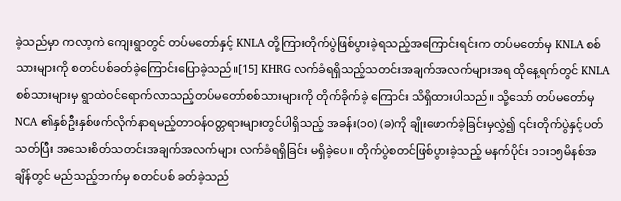ခဲ့သည်မှာ ကလာ့ကဲ ကျေးရွာတွင် တပ်မတော်နှင့် KNLA တို့ကြားတိုက်ပွဲဖြစ်ပွားခဲ့ရသည့်အကြောင်းရင်းက တပ်မတော်မှ KNLA စစ်သားများကို စတင်ပစ်ခတ်ခဲ့ကြောင်းပြောခဲ့သည်။[15] KHRG လက်ခံရရှိသည့်သတင်းအချက်အလက်များအရ ထိုနေ့ရက်တွင် KNLA စစ်သားများမှ ရွာထဲဝင်ရောက်လာသည့်တပ်မတော်စစ်သားများကို တိုက်ခိုက်ခဲ့ ကြောင်း သိရှိထားပါသည်။ သို့သော် တပ်မတော်မှ NCA ၏နှစ်ဦးနှစ်ဖက်လိုက်နာရမည့်တာဝန်ဝတ္တရားများတွင်ပါရှိသည့် အခန်း(၁၀) (ခ)ကို ချိုးဖောက်ခဲ့ခြင်းမှလွှဲ၍ ၎င်းတိုက်ပွဲနှင့်ပတ်သတ်ပြီး အသေးစိတ်သတင်းအချက်အလက်များ လက်ခံရရှိခြင်း မရှိခဲ့ပေ။ တိုက်ပွဲစတင်ဖြစ်ပွားခဲ့သည့် မနက်ပိုင်း ၁၁း၁၅မိနစ်အချိန်တွင် မည်သည့်ဘက်မှ စတင်ပစ် ခတ်ခဲ့သည်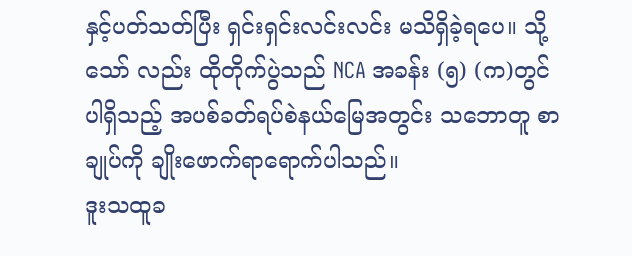နှင့်ပတ်သတ်ပြီး ရှင်းရှင်းလင်းလင်း မသိရှိခဲ့ရပေ။ သို့သော် လည်း ထိုတိုက်ပွဲသည် NCA အခန်း (၅) (က)တွင်ပါရှိသည့် အပစ်ခတ်ရပ်စဲနယ်မြေအတွင်း သဘောတူ စာချုပ်ကို ချိုးဖောက်ရာရောက်ပါသည်။
ဒူးသထူခ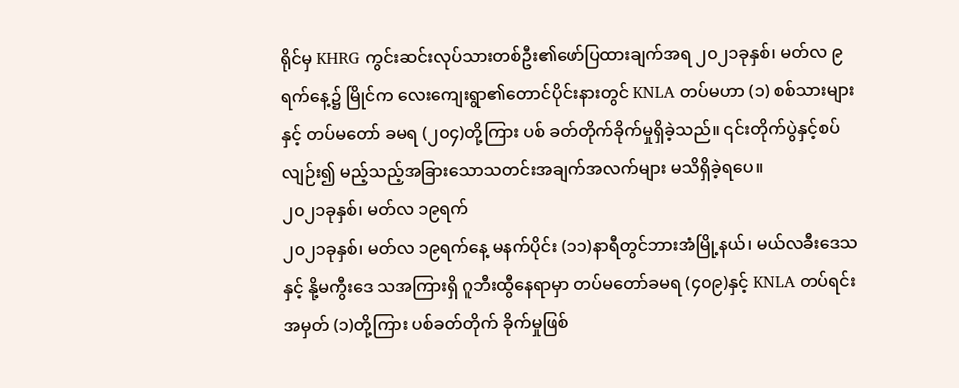ရိုင်မှ KHRG ကွင်းဆင်းလုပ်သားတစ်ဦး၏ဖော်ပြထားချက်အရ ၂၀၂၁ခုနှစ်၊ မတ်လ ၉ရက်နေ့၌ မြိုင်က လေးကျေးရွာ၏တောင်ပိုင်းနားတွင် KNLA တပ်မဟာ (၁) စစ်သားများနှင့် တပ်မတော် ခမရ (၂၀၄)တို့ကြား ပစ် ခတ်တိုက်ခိုက်မှုရှိခဲ့သည်။ ၎င်းတိုက်ပွဲနှင့်စပ်လျဉ်း၍ မည့်သည့်အခြားသောသတင်းအချက်အလက်များ မသိရှိခဲ့ရပေ။
၂၀၂၁ခုနှစ်၊ မတ်လ ၁၉ရက်
၂၀၂၁ခုနှစ်၊ မတ်လ ၁၉ရက်နေ့ မနက်ပိုင်း (၁၁)နာရီတွင်ဘားအံမြို့နယ်၊ မယ်လခီးဒေသနှင့် နို့မကွီးဒေ သအကြားရှိ ဂူဘီးထွီနေရာမှာ တပ်မတော်ခမရ (၄၀၉)နှင့် KNLA တပ်ရင်းအမှတ် (၁)တို့ကြား ပစ်ခတ်တိုက် ခိုက်မှုဖြစ်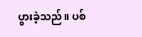ပွားခဲ့သည်။ ပစ်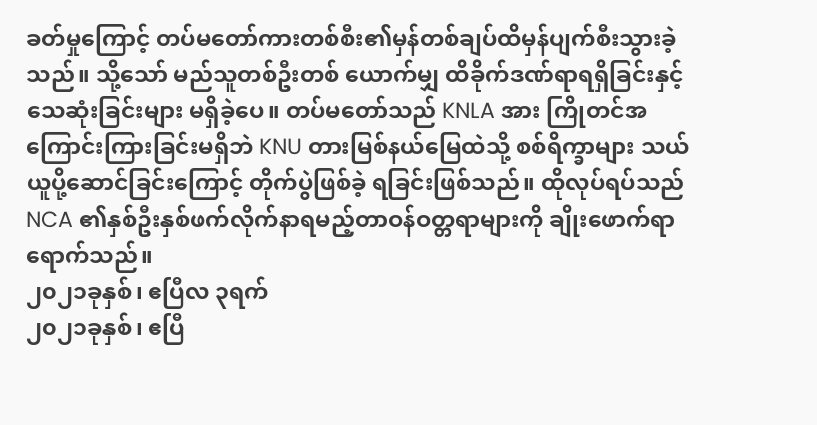ခတ်မှုကြောင့် တပ်မတော်ကားတစ်စီး၏မှန်တစ်ချပ်ထိမှန်ပျက်စီးသွားခဲ့သည်။ သို့သော် မည်သူတစ်ဦးတစ် ယောက်မျှ ထိခိုက်ဒဏ်ရာရရှိခြင်းနှင့် သေဆုံးခြင်းများ မရှိခဲ့ပေ။ တပ်မတော်သည် KNLA အား ကြိုတင်အ ကြောင်းကြားခြင်းမရှိဘဲ KNU တားမြစ်နယ်မြေထဲသို့ စစ်ရိက္ခာများ သယ်ယူပို့ဆောင်ခြင်းကြောင့် တိုက်ပွဲဖြစ်ခဲ့ ရခြင်းဖြစ်သည်။ ထိုလုပ်ရပ်သည် NCA ၏နှစ်ဦးနှစ်ဖက်လိုက်နာရမည့်တာဝန်ဝတ္တရာများကို ချိုးဖောက်ရာ ရောက်သည်။
၂၀၂၁ခုနှစ်၊ ဧပြီလ ၃ရက်
၂၀၂၁ခုနှစ်၊ ဧပြီ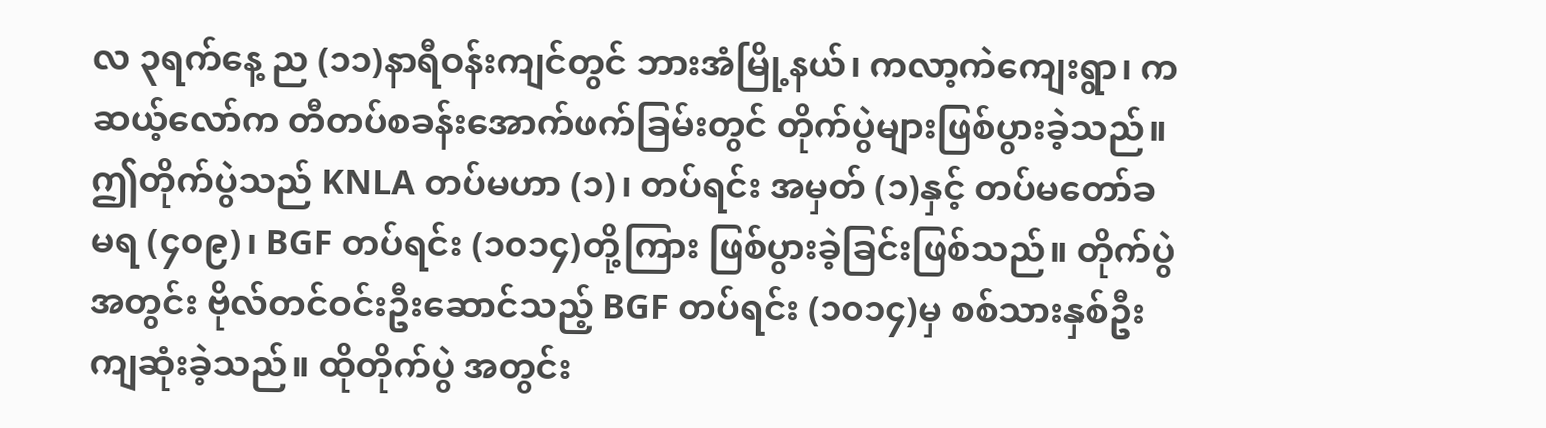လ ၃ရက်နေ့ ည (၁၁)နာရီဝန်းကျင်တွင် ဘားအံမြို့နယ်၊ ကလာ့ကဲကျေးရွာ၊ ကဆယ့်လော်က တီတပ်စခန်းအောက်ဖက်ခြမ်းတွင် တိုက်ပွဲများဖြစ်ပွားခဲ့သည်။ ဤတိုက်ပွဲသည် KNLA တပ်မဟာ (၁)၊ တပ်ရင်း အမှတ် (၁)နှင့် တပ်မတော်ခမရ (၄၀၉)၊ BGF တပ်ရင်း (၁၀၁၄)တို့ကြား ဖြစ်ပွားခဲ့ခြင်းဖြစ်သည်။ တိုက်ပွဲအတွင်း ဗိုလ်တင်ဝင်းဦးဆောင်သည့် BGF တပ်ရင်း (၁၀၁၄)မှ စစ်သားနှစ်ဦးကျဆုံးခဲ့သည်။ ထိုတိုက်ပွဲ အတွင်း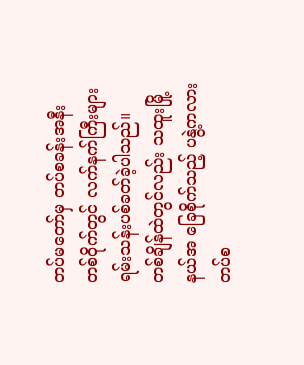တပ်မတော်မှ တပ်စခန်းအနီးတစ်ဝိုက်တွင် လက်နက်ကြီးများ ရမ်းသန်းပစ်ခတ်ခဲ့ပါသည်။ တစ်ချိန်ထဲတွင်လည်း သထူးမြို့နယ်အ ခြေစိုက်သည့် ပနွဲ့ကလားတပ်စ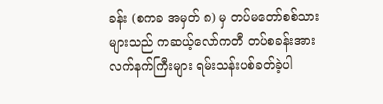ခန်း (စကခ အမှတ် ၈) မှ တပ်မတော်စစ်သားများသည် ကဆယ့်လော်ကတီ တပ်စခန်းအား လက်နက်ကြီးများ ရမ်းသန်းပစ်ခတ်ခဲ့ပါ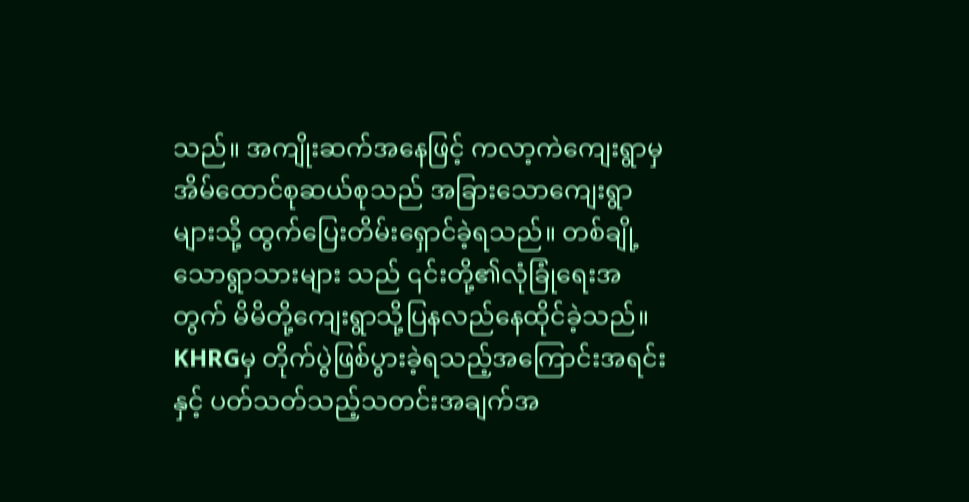သည်။ အကျိုးဆက်အနေဖြင့် ကလာ့ကဲကျေးရွာမှ အိမ်ထောင်စုဆယ်စုသည် အခြားသောကျေးရွာများသို့ ထွက်ပြေးတိမ်းရှောင်ခဲ့ရသည်။ တစ်ချို့သောရွာသားများ သည် ၎င်းတို့၏လုံခြုံရေးအတွက် မိမိတို့ကျေးရွာသို့ပြနလည်နေထိုင်ခဲ့သည်။ KHRGမှ တိုက်ပွဲဖြစ်ပွားခဲ့ရသည့်အကြောင်းအရင်းနှင့် ပတ်သတ်သည့်သတင်းအချက်အ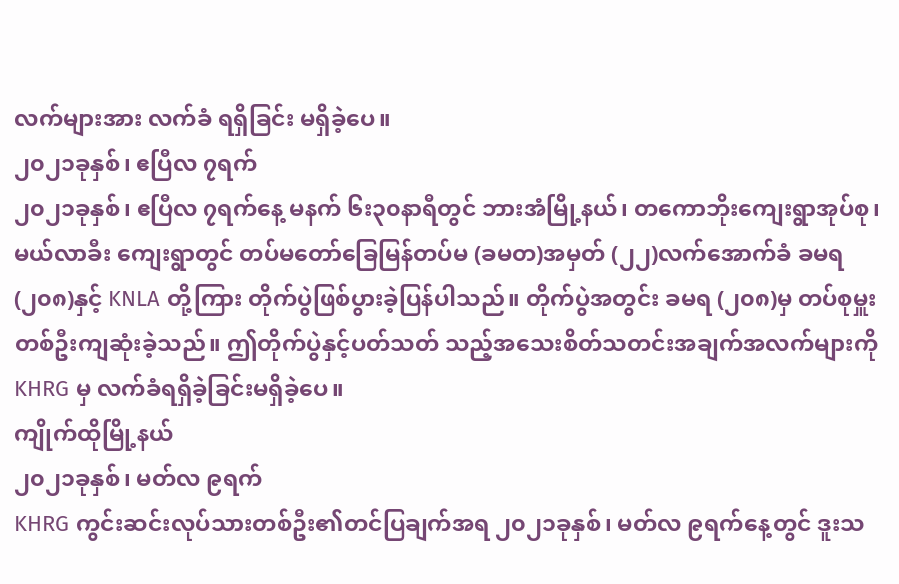လက်များအား လက်ခံ ရရှိခြင်း မရှိခဲ့ပေ။
၂၀၂၁ခုနှစ်၊ ဧပြီလ ၇ရက်
၂၀၂၁ခုနှစ်၊ ဧပြီလ ၇ရက်နေ့ မနက် ၆း၃၀နာရီတွင် ဘားအံမြို့နယ်၊ တကောဘိုးကျေးရွာအုပ်စု၊ မယ်လာခီး ကျေးရွာတွင် တပ်မတော်ခြေမြန်တပ်မ (ခမတ)အမှတ် (၂၂)လက်အောက်ခံ ခမရ (၂၀၈)နှင့် KNLA တို့ကြား တိုက်ပွဲဖြစ်ပွားခဲ့ပြန်ပါသည်။ တိုက်ပွဲအတွင်း ခမရ (၂၀၈)မှ တပ်စုမှူးတစ်ဦးကျဆုံးခဲ့သည်။ ဤတိုက်ပွဲနှင့်ပတ်သတ် သည့်အသေးစိတ်သတင်းအချက်အလက်များကို KHRG မှ လက်ခံရရှိခဲ့ခြင်းမရှိခဲ့ပေ။
ကျိုက်ထိုမြို့နယ်
၂၀၂၁ခုနှစ်၊ မတ်လ ၉ရက်
KHRG ကွင်းဆင်းလုပ်သားတစ်ဦး၏တင်ပြချက်အရ ၂၀၂၁ခုနှစ်၊ မတ်လ ၉ရက်နေ့တွင် ဒူးသ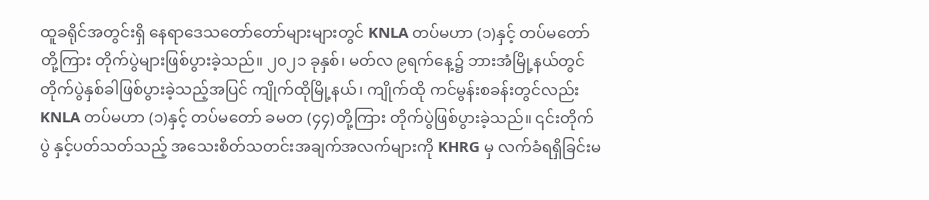ထူခရိုင်အတွင်းရှိ နေရာဒေသတော်တော်များများတွင် KNLA တပ်မဟာ (၁)နှင့် တပ်မတော်တို့ကြား တိုက်ပွဲများဖြစ်ပွားခဲ့သည်။ ၂၀၂၁ ခုနှစ်၊ မတ်လ ၉ရက်နေ့၌ ဘားအံမြို့နယ်တွင် တိုက်ပွဲနှစ်ခါဖြစ်ပွားခဲ့သည့်အပြင် ကျိုက်ထိုမြို့နယ်၊ ကျိုက်ထို ကင်မွန်းစခန်းတွင်လည်း KNLA တပ်မဟာ (၁)နှင့် တပ်မတော် ခမတ (၄၄)တို့ကြား တိုက်ပွဲဖြစ်ပွားခဲ့သည်။ ၎င်းတိုက်ပွဲ နှင့်ပတ်သတ်သည့် အသေးစိတ်သတင်းအချက်အလက်များကို KHRG မှ လက်ခံရရှိခြင်းမ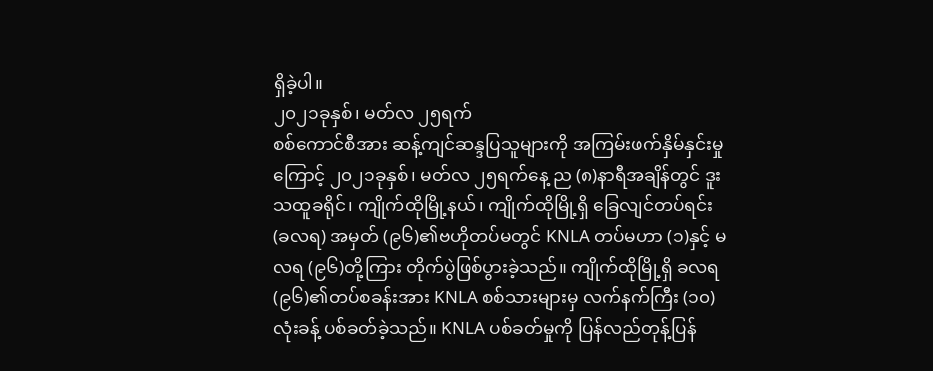ရှိခဲ့ပါ။
၂၀၂၁ခုနှစ်၊ မတ်လ ၂၅ရက်
စစ်ကောင်စီအား ဆန့်ကျင်ဆန္ဒပြသူများကို အကြမ်းဖက်နှိမ်နှင်းမှုကြောင့် ၂၀၂၁ခုနှစ်၊ မတ်လ ၂၅ရက်နေ့ ည (၈)နာရီအချိန်တွင် ဒူးသထူခရိုင်၊ ကျိုက်ထိုမြို့နယ်၊ ကျိုက်ထိုမြို့ရှိ ခြေလျင်တပ်ရင်း (ခလရ) အမှတ် (၉၆)၏ဗဟိုတပ်မတွင် KNLA တပ်မဟာ (၁)နှင့် မလရ (၉၆)တို့ကြား တိုက်ပွဲဖြစ်ပွားခဲ့သည်။ ကျိုက်ထိုမြို့ရှိ ခလရ (၉၆)၏တပ်စခန်းအား KNLA စစ်သားများမှ လက်နက်ကြီး (၁၀)လုံးခန့် ပစ်ခတ်ခဲ့သည်။ KNLA ပစ်ခတ်မှုကို ပြန်လည်တုန့်ပြန်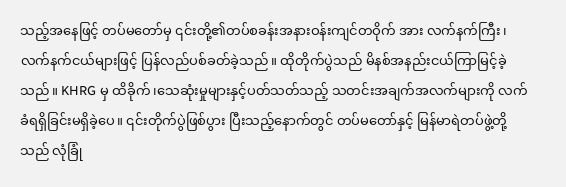သည့်အနေဖြင့် တပ်မတော်မှ ၎င်းတို့၏တပ်စခန်းအနားဝန်းကျင်တဝိုက် အား လက်နက်ကြီး၊ လက်နက်ငယ်များဖြင့် ပြန်လည်ပစ်ခတ်ခဲ့သည်။ ထိုတိုက်ပွဲသည် မိနစ်အနည်းငယ်ကြာမြင့်ခဲ့သည်။ KHRG မှ ထိခိုက်၊သေဆုံးမှုများနှင့်ပတ်သတ်သည့် သတင်းအချက်အလက်များကို လက်ခံရရှိခြင်းမရှိခဲ့ပေ။ ၎င်းတိုက်ပွဲဖြစ်ပွား ပြီးသည့်နောက်တွင် တပ်မတော်နှင့် မြန်မာရဲတပ်ဖွဲ့တို့သည် လုံခြုံ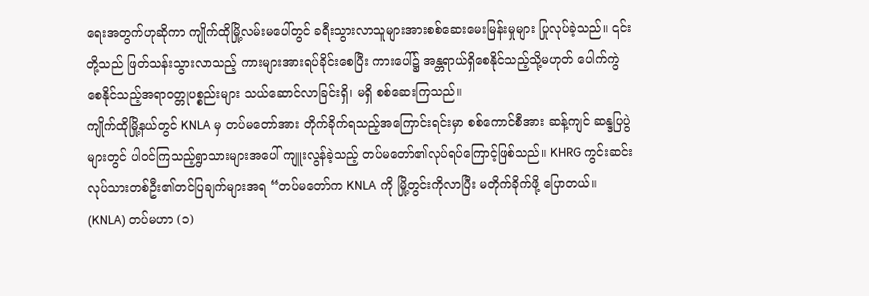ရေးအတွက်ဟုဆိုကာ ကျိုက်ထိုမြို့လမ်းမပေါ်တွင် ခရီးသွားလာသူများအားစစ်ဆေးမေးမြန်းမှုများ ပြုလုပ်ခဲ့သည်။ ၎င်းတို့သည် ဖြတ်သန်းသွားလာသည့် ကားများအားရပ်ခိုင်းစေပြီး ကားပေါ်၌ အန္တရာယ်ရှိစေနိုင်သည့်သို့မဟုတ် ပေါက်ကွဲစေနိုင်သည့်အရာဝတ္တုပစ္စည်းများ သယ်ဆောင်လာခြင်းရှိ၊ မရှိ စစ်ဆေးကြသည်။
ကျိုက်ထိုမြို့နယ်တွင် KNLA မှ တပ်မတော်အား တိုက်ခိုက်ရသည့်အကြောင်းရင်းမှာ စစ်ကောင်စီအား ဆန့်ကျင် ဆန္ဒပြပွဲများတွင် ပါဝင်ကြသည့်ရွာသားများအပေါ် ကျူးလွန်ခဲ့သည့် တပ်မတော်၏လုပ်ရပ်ကြောင့်ဖြစ်သည်။ KHRG ကွင်းဆင်းလုပ်သားတစ်ဦး၏တင်ပြချက်များအရ “တပ်မတော်က KNLA ကို မြို့တွင်းကိုလာပြီး မတိုက်ခိုက်ဖို့ ပြောတယ်။ (KNLA) တပ်မဟာ (၁)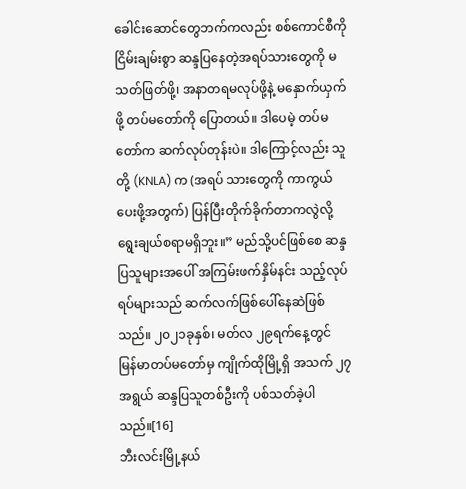ခေါင်းဆောင်တွေဘက်ကလည်း စစ်ကောင်စီကို ငြိမ်းချမ်းစွာ ဆန္ဒပြနေတဲ့အရပ်သားတွေကို မသတ်ဖြတ်ဖို့၊ အနာတရမလုပ်ဖို့နဲ့ မနှောက်ယှက်ဖို့ တပ်မတော်ကို ပြောတယ်။ ဒါပေမဲ့ တပ်မတော်က ဆက်လုပ်တုန်းပဲ။ ဒါကြောင့်လည်း သူတို့ (KNLA) က (အရပ် သားတွေကို ကာကွယ်ပေးဖို့အတွက်) ပြန်ပြီးတိုက်ခိုက်တာကလွဲလို့ ရွေးချယ်စရာမရှိဘူး။” မည်သို့ပင်ဖြစ်စေ ဆန္ဒပြသူများအပေါ် အကြမ်းဖက်နှိမ်နင်း သည့်လုပ်ရပ်များသည် ဆက်လက်ဖြစ်ပေါ်နေဆဲဖြစ်သည်။ ၂၀၂၁ခုနှစ်၊ မတ်လ ၂၉ရက်နေ့တွင် မြန်မာတပ်မတော်မှ ကျိုက်ထိုမြို့ရှိ အသက် ၂၇အရွယ် ဆန္ဒပြသူတစ်ဦးကို ပစ်သတ်ခဲ့ပါသည်။[16]
ဘီးလင်းမြို့နယ်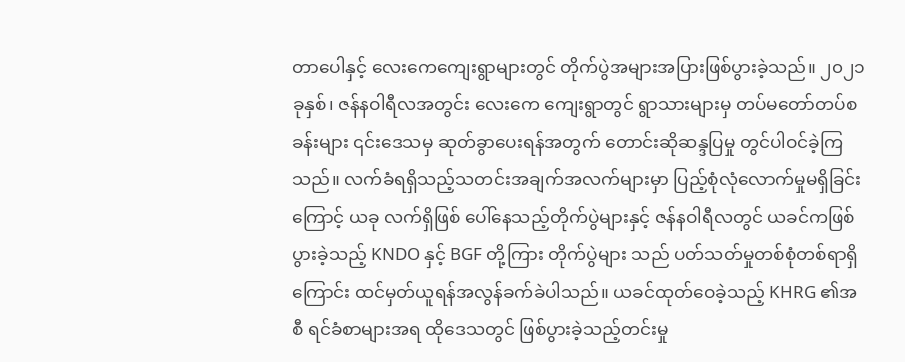တာပေါနှင့် လေးကေကျေးရွာများတွင် တိုက်ပွဲအများအပြားဖြစ်ပွားခဲ့သည်။ ၂၀၂၁ခုနှစ်၊ ဇန်နဝါရီလအတွင်း လေးကေ ကျေးရွာတွင် ရွာသားများမှ တပ်မတော်တပ်စခန်းများ ၎င်းဒေသမှ ဆုတ်ခွာပေးရန်အတွက် တောင်းဆိုဆန္ဒပြမှု တွင်ပါဝင်ခဲ့ကြသည်။ လက်ခံရရှိသည့်သတင်းအချက်အလက်များမှာ ပြည့်စုံလုံလောက်မှုမရှိခြင်းကြောင့် ယခု လက်ရှိဖြစ် ပေါ်နေသည့်တိုက်ပွဲများနှင့် ဇန်နဝါရီလတွင် ယခင်ကဖြစ်ပွားခဲ့သည့် KNDO နှင့် BGF တို့ကြား တိုက်ပွဲများ သည် ပတ်သတ်မှုတစ်စုံတစ်ရာရှိကြောင်း ထင်မှတ်ယူရန်အလွန်ခက်ခဲပါသည်။ ယခင်ထုတ်ဝေခဲ့သည့် KHRG ၏အစီ ရင်ခံစာများအရ ထိုဒေသတွင် ဖြစ်ပွားခဲ့သည့်တင်းမှု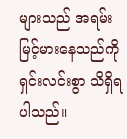များသည် အရမ်းမြင့်မားနေသည်ကို ရှင်းလင်းစွာ သိရှိရပါသည်။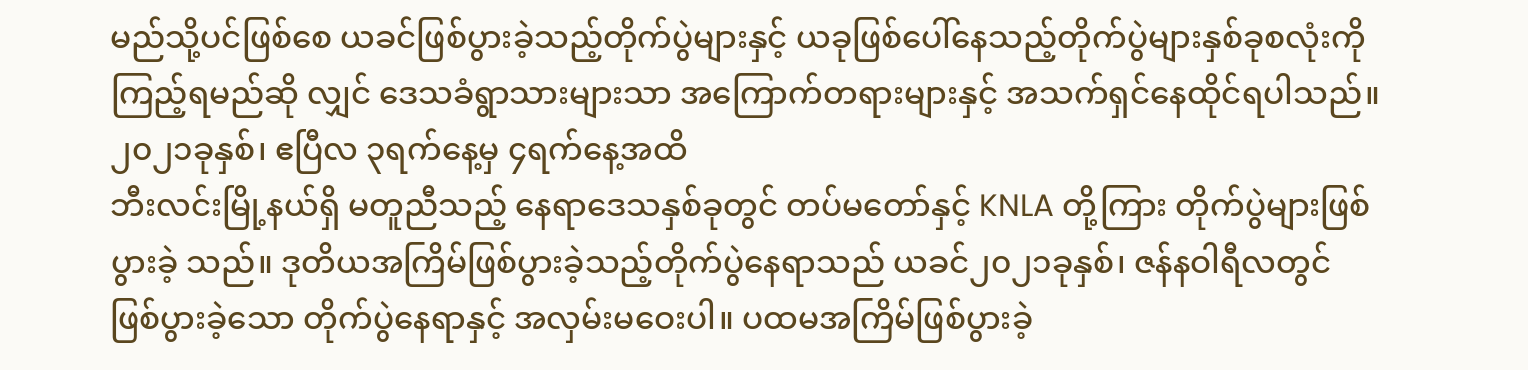မည်သို့ပင်ဖြစ်စေ ယခင်ဖြစ်ပွားခဲ့သည့်တိုက်ပွဲများနှင့် ယခုဖြစ်ပေါ်နေသည့်တိုက်ပွဲများနှစ်ခုစလုံးကို ကြည့်ရမည်ဆို လျှင် ဒေသခံရွာသားများသာ အကြောက်တရားများနှင့် အသက်ရှင်နေထိုင်ရပါသည်။
၂၀၂၁ခုနှစ်၊ ဧပြီလ ၃ရက်နေ့မှ ၄ရက်နေ့အထိ
ဘီးလင်းမြို့နယ်ရှိ မတူညီသည့် နေရာဒေသနှစ်ခုတွင် တပ်မတော်နှင့် KNLA တို့ကြား တိုက်ပွဲများဖြစ်ပွားခဲ့ သည်။ ဒုတိယအကြိမ်ဖြစ်ပွားခဲ့သည့်တိုက်ပွဲနေရာသည် ယခင်၂၀၂၁ခုနှစ်၊ ဇန်နဝါရီလတွင် ဖြစ်ပွားခဲ့သော တိုက်ပွဲနေရာနှင့် အလှမ်းမဝေးပါ။ ပထမအကြိမ်ဖြစ်ပွားခဲ့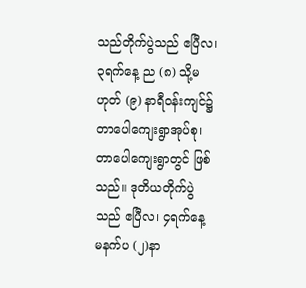သည်တိုက်ပွဲသည် ဧပြီလ၊ ၃ရက်နေ့ ည (၈) သို့မဟုတ် (၉) နာရီဝန်းကျင်၌ တာပေါကျေးရွာအုပ်စု၊ တာပေါကျေးရွာတွင် ဖြစ်သည်။ ဒုတိယတိုက်ပွဲသည် ဧပြီလ၊ ၄ရက်နေ့ မနက်ပ (၂)နာ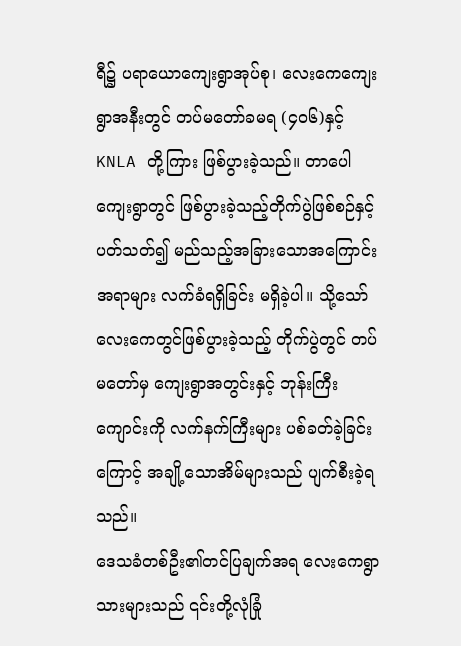ရီ၌ ပရာယောကျေးရွာအုပ်စု၊ လေးကေကျေးရွာအနီးတွင် တပ်မတော်ခမရ (၄၀၆)နှင့် KNLA တို့ကြား ဖြစ်ပွားခဲ့သည်။ တာပေါကျေးရွာတွင် ဖြစ်ပွားခဲ့သည့်တိုက်ပွဲဖြစ်စဉ်နှင့်ပတ်သတ်၍ မည်သည့်အခြားသောအကြောင်းအရာများ လက်ခံရရှိခြင်း မရှိခဲ့ပါ။ သို့သော် လေးကေတွင်ဖြစ်ပွားခဲ့သည့် တိုက်ပွဲတွင် တပ်မတော်မှ ကျေးရွာအတွင်းနှင့် ဘုန်းကြီးကျောင်းကို လက်နက်ကြီးများ ပစ်ခတ်ခဲ့ခြင်းကြောင့် အချို့သောအိမ်များသည် ပျက်စီးခဲ့ရသည်။
ဒေသခံတစ်ဦး၏တင်ပြချက်အရ လေးကေရွာသားများသည် ၎င်းတို့လုံခြုံ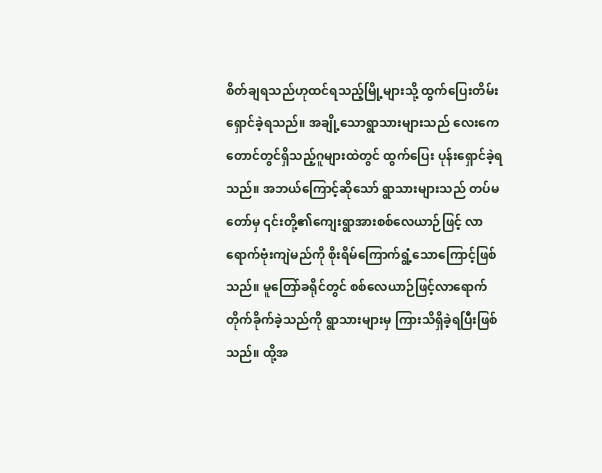စိတ်ချရသည်ဟုထင်ရသည့်မြို့များသို့ ထွက်ပြေးတိမ်းရှောင်ခဲ့ရသည်။ အချို့သောရွာသားများသည် လေးကေတောင်တွင်ရှိသည့်ဂူများထဲတွင် ထွက်ပြေး ပုန်းရှောင်ခဲ့ရသည်။ အဘယ်ကြောင့်ဆိုသော် ရွာသားများသည် တပ်မတော်မှ ၎င်းတို့၏ကျေးရွာအားစစ်လေယာဉ်ဖြင့် လာရောက်ဗုံးကျဲမည်ကို စိုးရိမ်ကြောက်ရွံ့သောကြောင့်ဖြစ်သည်။ မူတြော်ခရိုင်တွင် စစ်လေယာဉ်ဖြင့်လာရောက် တိုက်ခိုက်ခဲ့သည်ကို ရွာသားများမှ ကြားသိရှိခဲ့ရပြီးဖြစ်သည်။ ထို့အ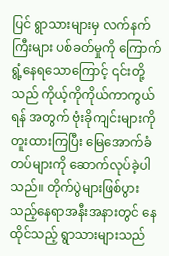ပြင် ရွာသားများမှ လက်နက်ကြီးများ ပစ်ခတ်မှုကို ကြောက်ရွံ့နေရသောကြောင့် ၎င်းတို့သည် ကိုယ့်ကိုကိုယ်ကာကွယ်ရန် အတွက် ဗုံးခိုကျင်းများကိုတူးထားကြပြီး မြေအောက်ခံတပ်များကို ဆောက်လုပ်ခဲ့ပါသည်။ တိုက်ပွဲများဖြစ်ပွား သည့်နေရာအနီးအနားတွင် နေထိုင်သည့် ရွာသားများသည်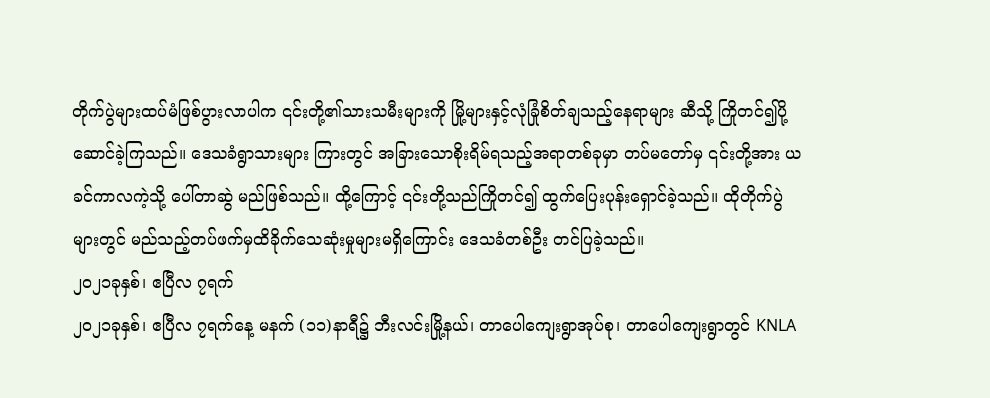တိုက်ပွဲများထပ်မံဖြစ်ပွားလာပါက ၎င်းတို့၏သားသမီးများကို မြို့များနှင့်လုံခြုံစိတ်ချသည့်နေရာများ ဆီသို့ ကြိုတင်၍ပို့ဆောင်ခဲ့ကြသည်။ ဒေသခံရွာသားများ ကြားတွင် အခြားသောစိုးရိမ်ရသည့်အရာတစ်ခုမှာ တပ်မတော်မှ ၎င်းတို့အား ယခင်ကာလကဲ့သို့ ပေါ်တာဆွဲ မည်ဖြစ်သည်။ ထို့ကြောင့် ၎င်းတို့သည်ကြိုတင်၍ ထွက်ပြေးပုန်းရှောင်ခဲ့သည်။ ထိုတိုက်ပွဲများတွင် မည်သည့်တပ်ဖက်မှထိခိုက်သေဆုံးမှုများမရှိကြောင်း ဒေသခံတစ်ဦး တင်ပြခဲ့သည်။
၂၀၂၁ခုနှစ်၊ ဧပြီလ ၇ရက်
၂၀၂၁ခုနှစ်၊ ဧပြီလ ၇ရက်နေ့ မနက် (၁၁)နာရီ၌ ဘီးလင်းမြို့နယ်၊ တာပေါကျေးရွာအုပ်စု၊ တာပေါကျေးရွာတွင် KNLA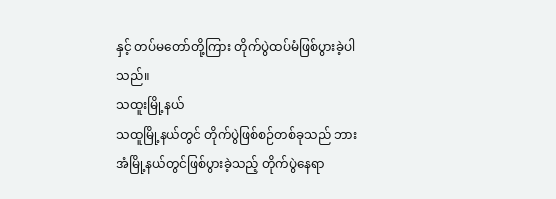နှင့် တပ်မတော်တို့ကြား တိုက်ပွဲထပ်မံဖြစ်ပွားခဲ့ပါသည်။
သထူးမြို့နယ်
သထူမြို့နယ်တွင် တိုက်ပွဲဖြစ်စဉ်တစ်ခုသည် ဘားအံမြို့နယ်တွင်ဖြစ်ပွားခဲ့သည့် တိုက်ပွဲနေရာ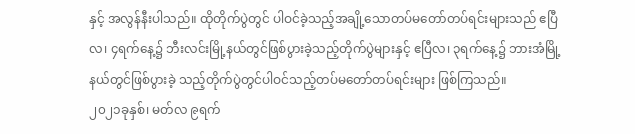နှင့် အလွန်နီးပါသည်။ ထိုတိုက်ပွဲတွင် ပါဝင်ခဲ့သည့်အချို့သောတပ်မတော်တပ်ရင်းများသည် ဧပြီ လ၊ ၄ရက်နေ့၌ ဘီးလင်းမြို့နယ်တွင်ဖြစ်ပွားခဲ့သည့်တိုက်ပွဲများနှင့် ဧပြီလ၊ ၃ရက်နေ့၌ ဘားအံမြို့နယ်တွင်ဖြစ်ပွားခဲ့ သည့်တိုက်ပွဲတွင်ပါဝင်သည့်တပ်မတော်တပ်ရင်းများ ဖြစ်ကြသည်။
၂၀၂၁ခုနှစ်၊ မတ်လ ၉ရက်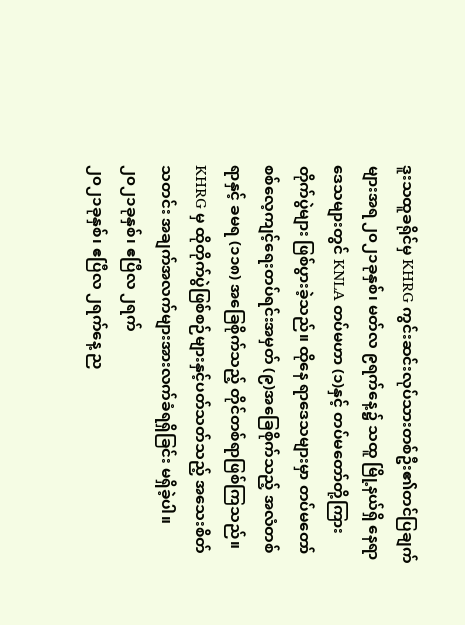ဒူးသထူခရိုင်မှ KHRG ကွင်းဆင်းလုပ်သားတစ်ဦး၏တင်ပြချက်များအရ ၂၀၂၁ခုနှစ်၊ မတ်လ ၉ရက်နေ့၌ သထူ မြို့နယ်ရှိ နေရာဒေသများတွင် KNLA တပ်မဟာ (၁)နှင့် တပ်မတော်တို့ကြား တိုက်ပွဲများ ဖြစ်ပွားခဲ့သည်။ ထိုနေ ရာဒေသများမှာ တပ်မတော်စစ်လေ့ကျင့်ရေးတပ်ရင်းအမှတ် (၉)အခြေစိုက်သည့် အလံတစ်ရာနှင့် ခမရ (၁၁၈) အခြေစိုက်သည့် တိုင်တစ်ရာဖြစ်ကြသည်။ KHRG မှ ထိုတိုက်ပွဲဖြစ်စဉ်များနှင့်ပတ်သတ်သည့် အသေးစိတ်သတင်း အချက်အလက်များအားလက်ခံရရှိခြင်း မရှိခဲ့ပါ။
၂၀၂၁ခုနှစ်၊ ဧပြီလ ၂ရက်
၂၀၂၁ခုနှစ်၊ ဧပြီလ ၂ရက်နေ့ ည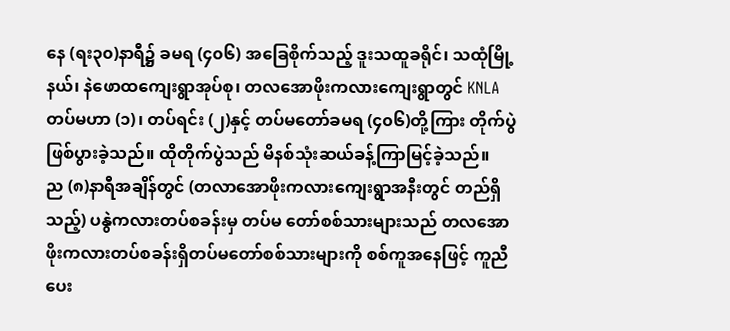နေ (ရး၃၀)နာရီ၌ ခမရ (၄၀၆) အခြေစိုက်သည့် ဒူးသထူခရိုင်၊ သထုံမြို့နယ်၊ နဲဖောထကျေးရွာအုပ်စု၊ တလအောဖိုးကလားကျေးရွာတွင် KNLA တပ်မဟာ (၁)၊ တပ်ရင်း (၂)နှင့် တပ်မတော်ခမရ (၄၀၆)တို့ကြား တိုက်ပွဲဖြစ်ပွားခဲ့သည်။ ထိုတိုက်ပွဲသည် မိနစ်သုံးဆယ်ခန့်ကြာမြင့်ခဲ့သည်။
ည (၈)နာရီအချိန်တွင် (တလာအောဖိုးကလားကျေးရွာအနီးတွင် တည်ရှိသည့်) ပနွဲကလားတပ်စခန်းမှ တပ်မ တော်စစ်သားများသည် တလအောဖိုးကလားတပ်စခန်းရှိတပ်မတော်စစ်သားများကို စစ်ကူအနေဖြင့် ကူညီပေး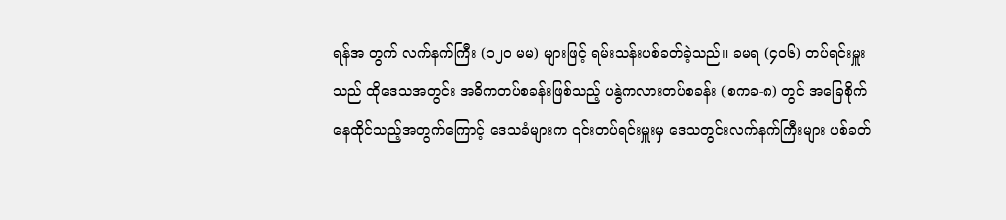ရန်အ တွက် လက်နက်ကြီး (၁၂၀ မမ) များဖြင့် ရမ်းသန်းပစ်ခတ်ခဲ့သည်။ ခမရ (၄၀၆) တပ်ရင်းမှူးသည် ထိုဒေသအတွင်း အဓိကတပ်စခန်းဖြစ်သည့် ပနွဲကလားတပ်စခန်း (စကခ-၈) တွင် အခြေစိုက်နေထိုင်သည့်အတွက်ကြောင့် ဒေသခံများက ၎င်းတပ်ရင်းမှူးမှ ဒေသတွင်းလက်နက်ကြီးများ ပစ်ခတ်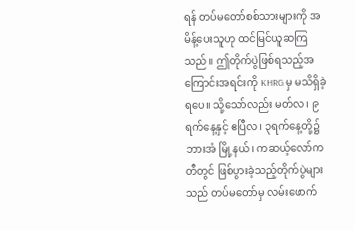ရန် တပ်မတော်စစ်သားများကို အမိန့်ပေးသူဟု ထင်မြင်ယူဆကြသည်။ ဤတိုက်ပွဲဖြစ်ရသည့်အကြောင်းအရင်းကို KHRG မှ မသိရှိခဲ့ရပေ။ သို့သော်လည်း မတ်လ၊ ၉ရက်နေ့နှင့် ဧပြီလ၊ ၃ရက်နေ့တို့၌ ဘားအံ မြို့နယ်၊ ကဆယ့်လော်ကတီတွင် ဖြစ်ပွားခဲ့သည့်တိုက်ပွဲများသည် တပ်မတော်မှ လမ်းဖောက်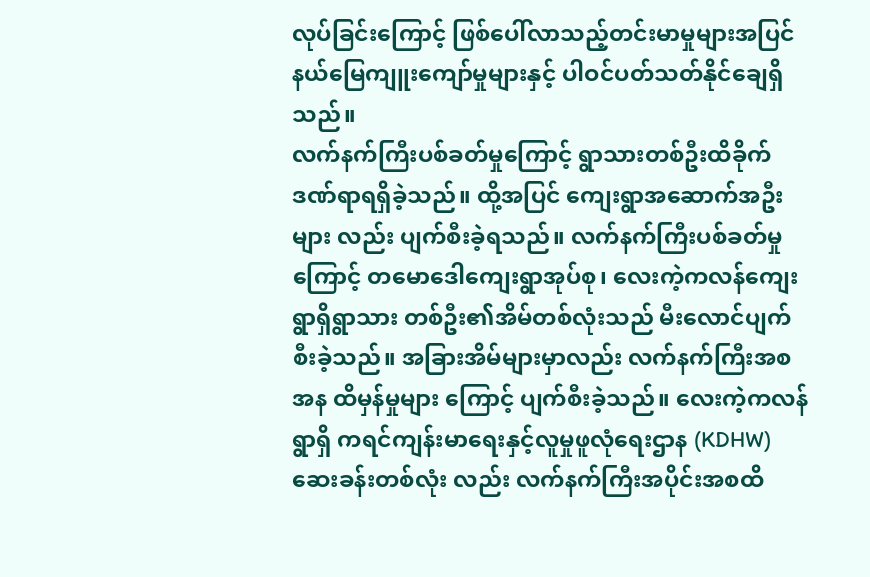လုပ်ခြင်းကြောင့် ဖြစ်ပေါ်လာသည့်တင်းမာမှုများအပြင် နယ်မြေကျူးကျော်မှုများနှင့် ပါဝင်ပတ်သတ်နိုင်ချေရှိသည်။
လက်နက်ကြီးပစ်ခတ်မှုကြောင့် ရွာသားတစ်ဦးထိခိုက်ဒဏ်ရာရရှိခဲ့သည်။ ထို့အပြင် ကျေးရွာအဆောက်အဦးများ လည်း ပျက်စီးခဲ့ရသည်။ လက်နက်ကြီးပစ်ခတ်မှုကြောင့် တမောဒေါကျေးရွာအုပ်စု၊ လေးကဲ့ကလန်ကျေးရွာရှိရွာသား တစ်ဦး၏အိမ်တစ်လုံးသည် မီးလောင်ပျက်စီးခဲ့သည်။ အခြားအိမ်များမှာလည်း လက်နက်ကြီးအစအန ထိမှန်မှုများ ကြောင့် ပျက်စီးခဲ့သည်။ လေးကဲ့ကလန်ရွာရှိ ကရင်ကျန်းမာရေးနှင့်လူမှုဖူလုံရေးဌာန (KDHW) ဆေးခန်းတစ်လုံး လည်း လက်နက်ကြီးအပိုင်းအစထိ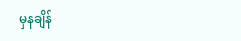မှနချိန်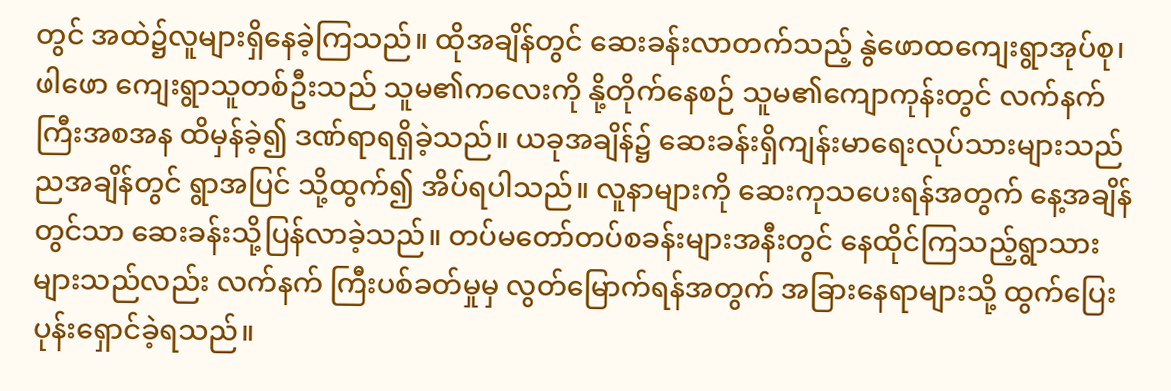တွင် အထဲ၌လူများရှိနေခဲ့ကြသည်။ ထိုအချိန်တွင် ဆေးခန်းလာတက်သည့် နွဲဖောထကျေးရွာအုပ်စု၊ ဖါဖော ကျေးရွာသူတစ်ဦးသည် သူမ၏ကလေးကို နို့တိုက်နေစဉ် သူမ၏ကျောကုန်းတွင် လက်နက်ကြီးအစအန ထိမှန်ခဲ့၍ ဒဏ်ရာရရှိခဲ့သည်။ ယခုအချိန်၌ ဆေးခန်းရှိကျန်းမာရေးလုပ်သားများသည် ညအချိန်တွင် ရွာအပြင် သို့ထွက်၍ အိပ်ရပါသည်။ လူနာများကို ဆေးကုသပေးရန်အတွက် နေ့အချိန်တွင်သာ ဆေးခန်းသို့ပြန်လာခဲ့သည်။ တပ်မတော်တပ်စခန်းများအနီးတွင် နေထိုင်ကြသည့်ရွာသားများသည်လည်း လက်နက် ကြီးပစ်ခတ်မှုမှ လွတ်မြောက်ရန်အတွက် အခြားနေရာများသို့ ထွက်ပြေးပုန်းရှောင်ခဲ့ရသည်။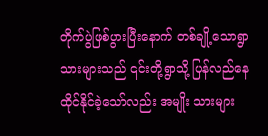တိုက်ပွဲဖြစ်ပွားပြီးနောက် တစ်ချို့သောရွာသားများသည် ၎င်းတို့ရွာသို့ ပြန်လည်နေထိုင်နိုင်ခဲ့သော်လည်း အမျိုး သားများ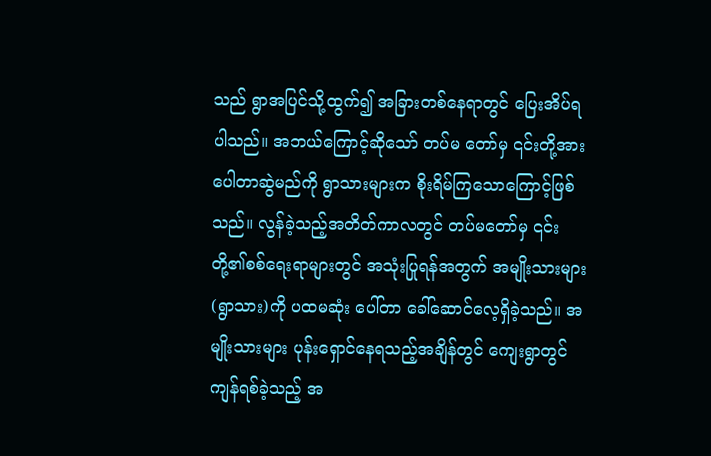သည် ရွာအပြင်သို့ထွက်၍ အခြားတစ်နေရာတွင် ပြေးအိပ်ရပါသည်။ အဘယ်ကြောင့်ဆိုသော် တပ်မ တော်မှ ၎င်းတို့အား ပေါတာဆွဲမည်ကို ရွာသားများက စိုးရိမ်ကြသောကြောင့်ဖြစ်သည်။ လွန်ခဲ့သည့်အတိတ်ကာလတွင် တပ်မတော်မှ ၎င်းတို့၏စစ်ရေးရာများတွင် အသုံးပြုရန်အတွက် အမျိုးသားများ (ရွာသား)ကို ပထမဆုံး ပေါ်တာ ခေါ်ဆောင်လေ့ရှိခဲ့သည်။ အမျိုးသားများ ပုန်းရှောင်နေရသည့်အချိန်တွင် ကျေးရွာတွင်ကျန်ရစ်ခဲ့သည့် အ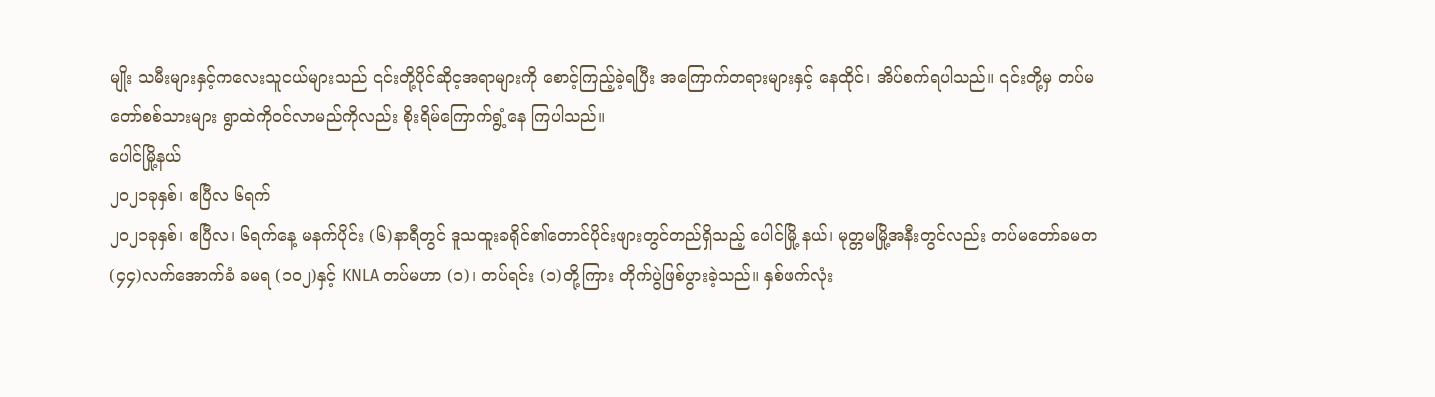မျိုး သမီးများနှင့်ကလေးသူငယ်များသည် ၎င်းတို့ပိုင်ဆိုင့အရာများကို စောင့်ကြည့်ခဲ့ရပြီး အကြောက်တရားများနှင့် နေထိုင်၊ အိပ်စက်ရပါသည်။ ၎င်းတို့မှ တပ်မတော်စစ်သားများ ရွာထဲကိုဝင်လာမည်ကိုလည်း စိုးရိမ်ကြောက်ရွံ့နေ ကြပါသည်။
ပေါင်မြို့နယ်
၂၀၂၁ခုနှစ်၊ ဧပြီလ ၆ရက်
၂၀၂၁ခုနှစ်၊ ဧပြီလ၊ ၆ရက်နေ့ မနက်ပိုင်း (၆)နာရီတွင် ဒူသထူးခရိုင်၏တောင်ပိုင်းဖျားတွင်တည်ရှိသည့် ပေါင်မြို့ နယ်၊ မုတ္တမမြို့အနီးတွင်လည်း တပ်မတော်ခမတ (၄၄)လက်အောက်ခံ ခမရ (၁၀၂)နှင့် KNLA တပ်မဟာ (၁)၊ တပ်ရင်း (၁)တို့ကြား တိုက်ပွဲဖြစ်ပွားခဲ့သည်။ နှစ်ဖက်လုံး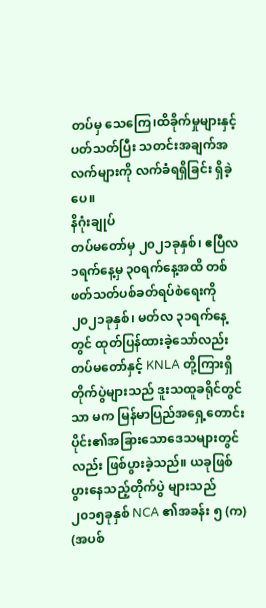တပ်မှ သေကြေ၊ထိခိုက်မှုများနှင့်ပတ်သတ်ပြီး သတင်းအချက်အ လက်များကို လက်ခံရရှိခြင်း ရှိခဲ့ပေ။
နိဂုံးချုပ်
တပ်မတော်မှ ၂၀၂၁ခုနှစ်၊ ဧပြီလ ၁ရက်နေ့မှ ၃၀ရက်နေ့အထိ တစ်ဖတ်သတ်ပစ်ခတ်ရပ်စဲရေးကို ၂၀၂၁ခုနှစ်၊ မတ်လ ၃၁ရက်နေ့တွင် ထုတ်ပြန်ထားခဲ့သော်လည်း တပ်မတော်နှင့် KNLA တို့ကြားရှိတိုက်ပွဲများသည် ဒူးသထူခရိုင်တွင်သာ မက မြန်မာပြည်အရှေ့တောင်းပိုင်း၏အခြားသောဒေသများတွင်လည်း ဖြစ်ပွားခဲ့သည်။ ယခုဖြစ်ပွားနေသည့်တိုက်ပွဲ များသည် ၂၀၁၅ခုနှစ် NCA ၏အခန်း ၅ (က) (အပစ်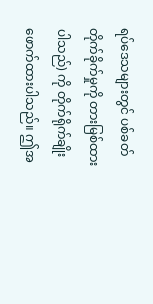ရပ်ဒေသများတွင် ပစ်ခတ်တိုက်ခိုက်မှုကို တားမြစ်ထားပါသည်) ကို တိုက်ရိုက်ချိုးဖောက်ထားပါသည်။ ဤအ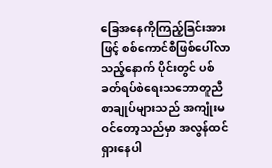ခြေအနေကိုကြည့်ခြင်းအားဖြင့် စစ်ကောင်စီဖြစ်ပေါ်လာသည့်နောက် ပိုင်းတွင် ပစ်ခတ်ရပ်စဲရေးသဘောတူညီစာချုပ်များသည် အကျုံးမဝင်တော့သည်မှာ အလွန်ထင်ရှားနေပါ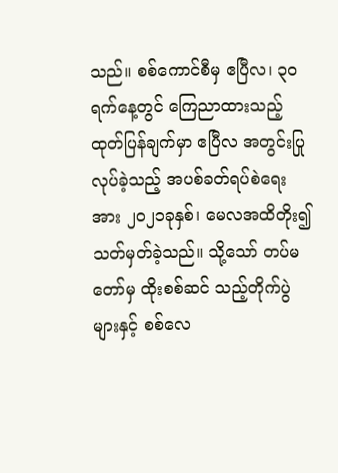သည်။ စစ်ကောင်စီမှ ဧပြီလ၊ ၃၀ရက်နေ့တွင် ကြေညာထားသည့် ထုတ်ပြန်ချက်မှာ ဧပြီလ အတွင်းပြုလုပ်ခဲ့သည့် အပစ်ခတ်ရပ်စဲရေးအား ၂၀၂၁ခုနှစ်၊ မေလအထိတိုး၍ သတ်မှတ်ခဲ့သည်။ သို့သော် တပ်မတော်မှ ထိုးစစ်ဆင် သည့်တိုက်ပွဲများနှင့် စစ်လေ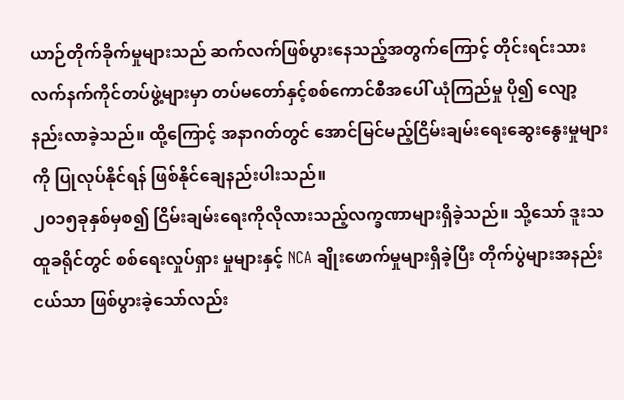ယာဉ်တိုက်ခိုက်မှုများသည် ဆက်လက်ဖြစ်ပွားနေသည့်အတွက်ကြောင့် တိုင်းရင်းသား လက်နက်ကိုင်တပ်ဖွဲ့များမှာ တပ်မတော်နှင့်စစ်ကောင်စီအပေါ် ယုံကြည်မှု ပို၍ လျော့နည်းလာခဲ့သည်။ ထို့ကြောင့် အနာဂတ်တွင် အောင်မြင်မည့်ငြိမ်းချမ်းရေးဆွေးနွေးမှုများကို ပြုလုပ်နိုင်ရန် ဖြစ်နိုင်ချေနည်းပါးသည်။
၂၀၁၅ခုနှစ်မှစ၍ ငြိမ်းချမ်းရေးကိုလိုလားသည့်လက္ခဏာများရှိခဲ့သည်။ သို့သော် ဒူးသထူခရိုင်တွင် စစ်ရေးလှုပ်ရှား မှုများနှင့် NCA ချိုးဖောက်မှုများရှိခဲ့ပြီး တိုက်ပွဲများအနည်းငယ်သာ ဖြစ်ပွားခဲ့သော်လည်း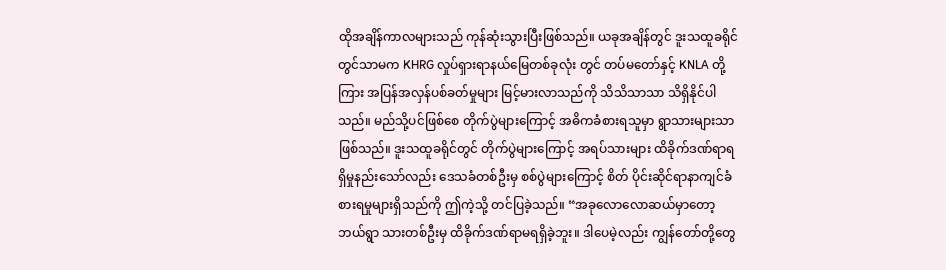ထိုအချိန်ကာလများသည် ကုန်ဆုံးသွားပြီးဖြစ်သည်။ ယခုအချိန်တွင် ဒူးသထူခရိုင်တွင်သာမက KHRG လှုပ်ရှားရာနယ်မြေတစ်ခုလုံး တွင် တပ်မတော်နှင့် KNLA တို့ကြား အပြန်အလှန်ပစ်ခတ်မှုများ မြင့်မားလာသည်ကို သိသိသာသာ သိရှိနိုင်ပါသည်။ မည်သို့ပင်ဖြစ်စေ တိုက်ပွဲများကြောင့် အဓိကခံစားရသူမှာ ရွာသားများသာဖြစ်သည်။ ဒူးသထူခရိုင်တွင် တိုက်ပွဲများကြောင့် အရပ်သားများ ထိခိုက်ဒဏ်ရာရရှိမှုနည်းသော်လည်း ဒေသခံတစ်ဦးမှ စစ်ပွဲများကြောင့် စိတ် ပိုင်းဆိုင်ရာနာကျင်ခံစားရမှုများရှိသည်ကို ဤကဲ့သို့ တင်ပြခဲ့သည်။ “အခုလောလောဆယ်မှာတော့ ဘယ်ရွာ သားတစ်ဦးမှ ထိခိုက်ဒဏ်ရာမရရှိခဲ့ဘူး။ ဒါပေမဲ့လည်း ကျွန်တော်တို့တွေ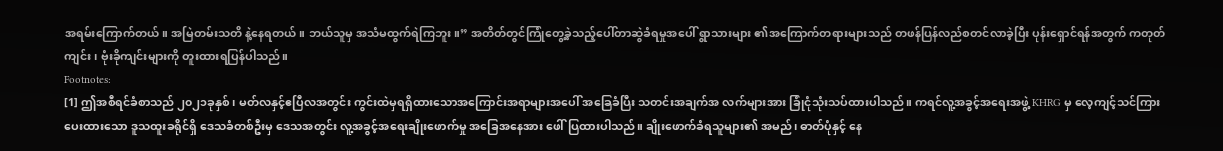အရမ်းကြောက်တယ်။ အမြဲတမ်းသတိ နဲ့နေရတယ်။ ဘယ်သူမှ အသံမထွက်ရဲကြဘူး။” အတိတ်တွင်ကြုံတွေ့ခဲ့သည့်ပေါ်တာဆွဲခံရမှုအပေါ် ရွာသားများ ၏အကြောက်တရားများသည် တဖန်ပြန်လည်စတင်လာခဲ့ပြီး ပုန်းရှောင်ရန်အတွက် ကတုတ်ကျင်း၊ ဗုံးခိုကျင်းများကို တူးထားရပြန်ပါသည်။
Footnotes:
[1] ဤအစီရင်ခံစာသည် ၂၀၂၁ခုနှစ်၊ မတ်လနှင့်ဧပြီလအတွင်း ကွင်းထဲမှရရှိထားသောအကြောင်းအရာများအပေါ် အခြေခံပြီး သတင်းအချက်အ လက်များအား ခြုံငုံသုံးသပ်ထားပါသည်။ ကရင်လူ့အခွင့်အရေးအဖွဲ့ KHRG မှ လေ့ကျင့်သင်ကြားပေးထားသော ဒူသထူးခရိုင်ရှိ ဒေသခံတစ်ဦးမှ ဒေသအတွင်း လူ့အခွင့်အရေးချိုးဖောက်မှု အခြေအနေအား ဖေါ်ပြထားပါသည်။ ချိုးဖောက်ခံရသူများ၏ အမည်၊ ဓာတ်ပုံနှင့် နေ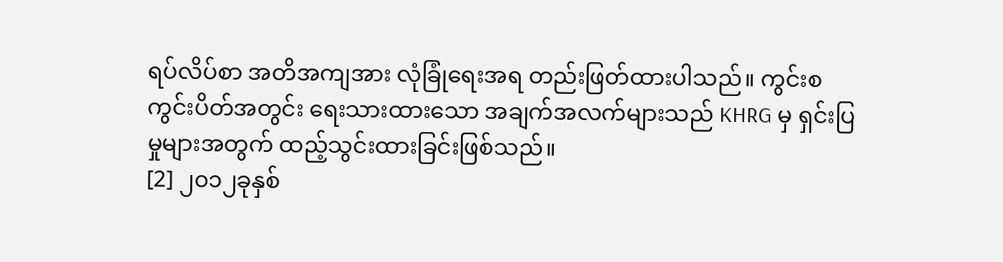ရပ်လိပ်စာ အတိအကျအား လုံခြုံရေးအရ တည်းဖြတ်ထားပါသည်။ ကွင်းစကွင်းပိတ်အတွင်း ရေးသားထားသော အချက်အလက်များသည် KHRG မှ ရှင်းပြမှုများအတွက် ထည့်သွင်းထားခြင်းဖြစ်သည်။
[2] ၂၀၁၂ခုနှစ်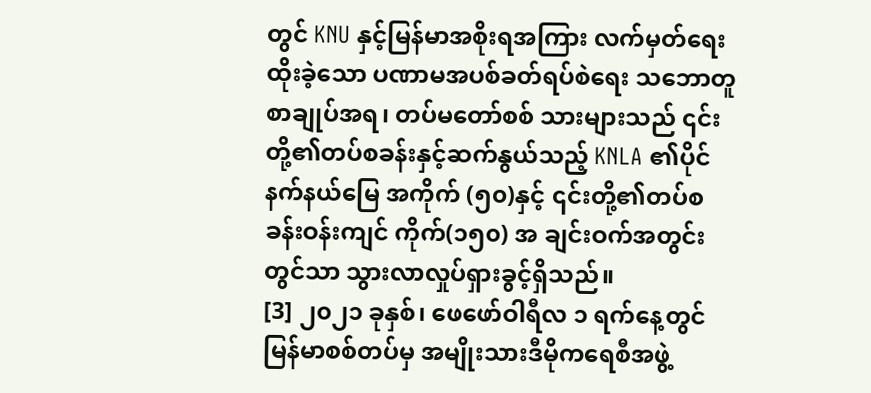တွင် KNU နှင့်မြန်မာအစိုးရအကြား လက်မှတ်ရေးထိုးခဲ့သော ပဏာမအပစ်ခတ်ရပ်စဲရေး သဘောတူစာချုပ်အရ၊ တပ်မတော်စစ် သားများသည် ၎င်းတို့၏တပ်စခန်းနှင့်ဆက်နွယ်သည့် KNLA ၏ပိုင်နက်နယ်မြေ အကိုက် (၅၀)နှင့် ၎င်းတို့၏တပ်စခန်းဝန်းကျင် ကိုက်(၁၅၀) အ ချင်းဝက်အတွင်းတွင်သာ သွားလာလှုပ်ရှားခွင့်ရှိသည်။
[3] ၂၀၂၁ ခုနှစ်၊ ဖေဖော်ဝါရီလ ၁ ရက်နေ့တွင် မြန်မာစစ်တပ်မှ အမျိုးသားဒီမိုကရေစီအဖွဲ့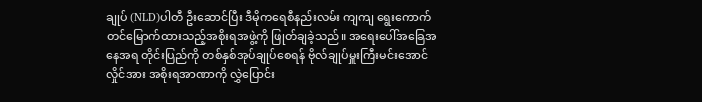ချုပ် (NLD)ပါတီ ဦးဆောင်ပြီး ဒီမိုကရေစီနည်းလမ်း ကျကျ ရွေးကောက်တင်မြောက်ထားသည့်အစိုးရအဖွဲ့ကို ဖြုတ်ချခဲ့သည်။ အရေးပေါ်အခြေအနေအရ တိုင်းပြည်ကို တစ်နှစ်အုပ်ချုပ်စေရန် ဗိုလ်ချုပ်မှူးကြီးမင်းအောင်လှိုင်အား အစိုးရအာဏာကို လွှဲပြောင်း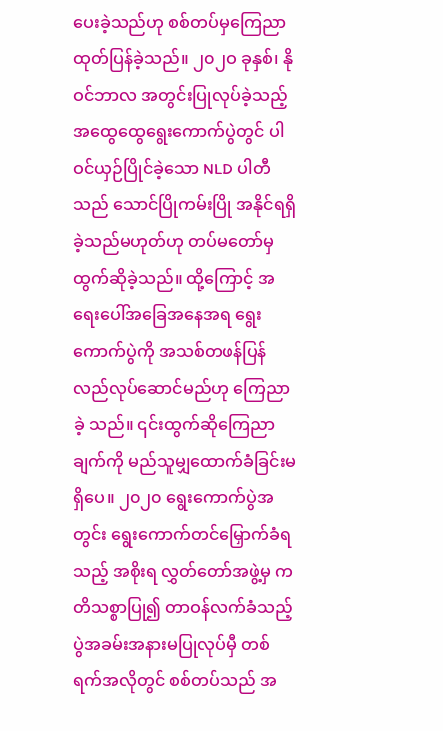ပေးခဲ့သည်ဟု စစ်တပ်မှကြေညာထုတ်ပြန်ခဲ့သည်။ ၂၀၂ဝ ခုနှစ်၊ နိုဝင်ဘာလ အတွင်းပြုလုပ်ခဲ့သည့် အထွေထွေရွေးကောက်ပွဲတွင် ပါဝင်ယှဉ်ပြိုင်ခဲ့သော NLD ပါတီသည် သောင်ပြိုကမ်းပြို အနိုင်ရရှိခဲ့သည်မဟုတ်ဟု တပ်မတော်မှ ထွက်ဆိုခဲ့သည်။ ထို့ကြောင့် အရေးပေါ်အခြေအနေအရ ရွေးကောက်ပွဲကို အသစ်တဖန်ပြန်လည်လုပ်ဆောင်မည်ဟု ကြေညာခဲ့ သည်။ ၎င်းထွက်ဆိုကြေညာချက်ကို မည်သူမျှထောက်ခံခြင်းမရှိပေ။ ၂၀၂၀ ရွေးကောက်ပွဲအတွင်း ရွေးကောက်တင်မြှောက်ခံရသည့် အစိုးရ လွှတ်တော်အဖွဲ့မှ ကတိသစ္စာပြု၍ တာဝန်လက်ခံသည့်ပွဲအခမ်းအနားမပြုလုပ်မှီ တစ်ရက်အလိုတွင် စစ်တပ်သည် အ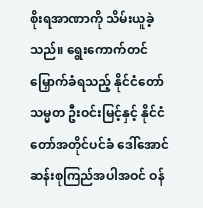စိုးရအာဏာကို သိမ်းယူခဲ့ သည်။ ရွေးကောက်တင်မြှောက်ခံရသည့် နိုင်ငံတော်သမ္မတ ဦးဝင်းမြင့်နှင့် နိုင်ငံတော်အတိုင်ပင်ခံ ဒေါ်အောင်ဆန်းစုကြည်အပါအဝင် ဝန်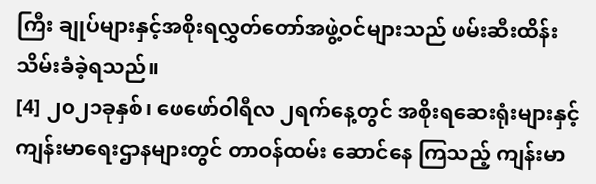ကြီး ချုပ်များနှင့်အစိုးရလွှတ်တော်အဖွဲ့ဝင်များသည် ဖမ်းဆီးထိန်းသိမ်းခံခဲ့ရသည်။
[4] ၂၀၂၁ခုနှစ်၊ ဖေဖော်ဝါရီလ ၂ရက်နေ့တွင် အစိုးရဆေးရုံးများနှင့် ကျန်းမာရေးဌာနများတွင် တာဝန်ထမ်း ဆောင်နေ ကြသည့် ကျန်းမာ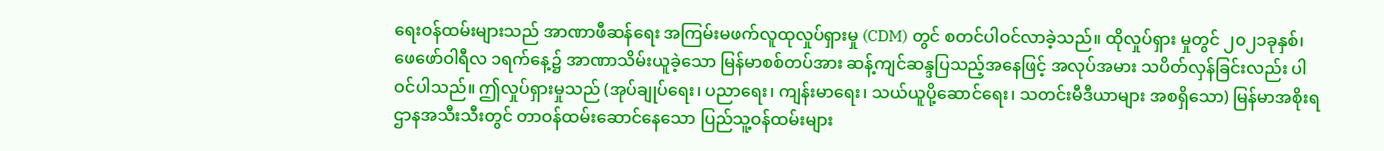ရေးဝန်ထမ်းများသည် အာဏာဖီဆန်ရေး အကြမ်းမဖက်လူထုလှုပ်ရှားမှု (CDM) တွင် စတင်ပါဝင်လာခဲ့သည်။ ထိုလှုပ်ရှား မှုတွင် ၂၀၂၁ခုနှစ်၊ ဖေဖော်ဝါရီလ ၁ရက်နေ့၌ အာဏာသိမ်းယူခဲ့သော မြန်မာစစ်တပ်အား ဆန့်ကျင်ဆန္ဒပြသည့်အနေဖြင့် အလုပ်အမား သပိတ်လှန်ခြင်းလည်း ပါဝင်ပါသည်။ ဤလှုပ်ရှားမှုသည် (အုပ်ချုပ်ရေး၊ ပညာရေး၊ ကျန်းမာရေး၊ သယ်ယူပို့ဆောင်ရေး၊ သတင်းမီဒီယာများ အစရှိသော) မြန်မာအစိုးရဌာနအသီးသီးတွင် တာဝန်ထမ်းဆောင်နေသော ပြည်သူ့ဝန်ထမ်းများ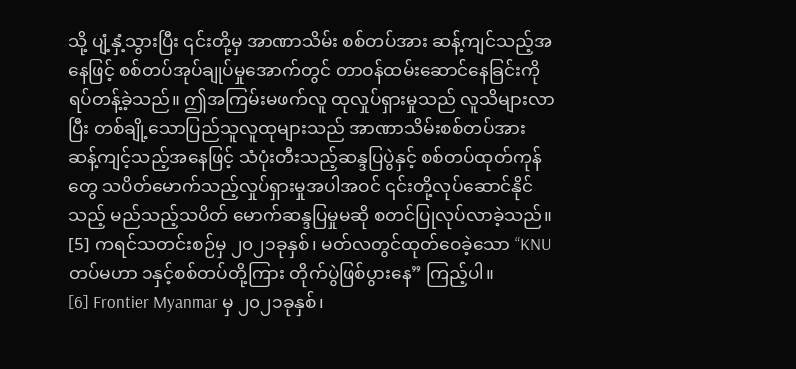သို့ ပျံ့နှံ့သွားပြီး ၎င်းတို့မှ အာဏာသိမ်း စစ်တပ်အား ဆန့်ကျင်သည့်အနေဖြင့် စစ်တပ်အုပ်ချုပ်မှုအောက်တွင် တာဝန်ထမ်းဆောင်နေခြင်းကို ရပ်တန့်ခဲ့သည်။ ဤအကြမ်းမဖက်လူ ထုလှုပ်ရှားမှုသည် လူသိများလာပြီး တစ်ချို့သောပြည်သူလူထုများသည် အာဏာသိမ်းစစ်တပ်အား ဆန့်ကျင့်သည့်အနေဖြင့် သံပုံးတီးသည့်ဆန္ဒပြပွဲနှင့် စစ်တပ်ထုတ်ကုန်တွေ သပိတ်မောက်သည့်လှုပ်ရှားမှုအပါအဝင် ၎င်းတို့လုပ်ဆောင်နိုင်သည့် မည်သည့်သပိတ် မောက်ဆန္ဒပြမှုမဆို စတင်ပြုလုပ်လာခဲ့သည်။
[5] ကရင်သတင်းစဉ်မှ ၂၀၂၁ခုနှစ်၊ မတ်လတွင်ထုတ်ဝေခဲ့သော “KNU တပ်မဟာ ၁နှင့်စစ်တပ်တို့ကြား တိုက်ပွဲဖြစ်ပွားနေ” ကြည့်ပါ။
[6] Frontier Myanmar မှ ၂၀၂၁ခုနှစ်၊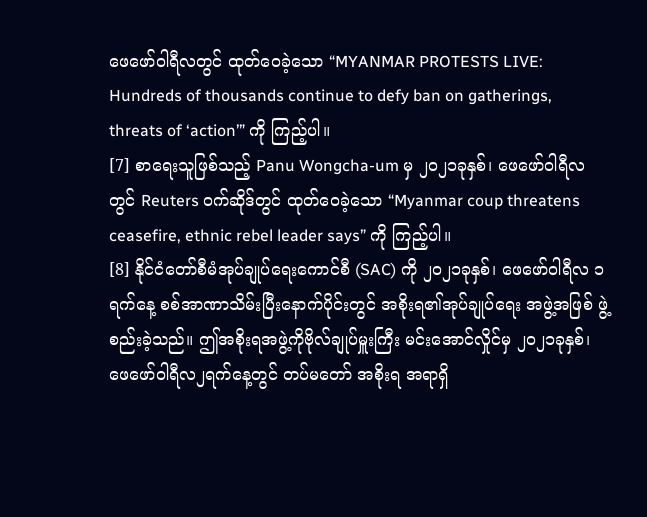ဖေဖော်ဝါရီလတွင် ထုတ်ဝေခဲ့သော “MYANMAR PROTESTS LIVE: Hundreds of thousands continue to defy ban on gatherings, threats of ‘action’” ကို ကြည့်ပါ။
[7] စာရေးသူဖြစ်သည့် Panu Wongcha-um မှ ၂၀၂၁ခုနှစ်၊ ဖေဖော်ဝါရီလတွင် Reuters ဝက်ဆိုဒ်တွင် ထုတ်ဝေခဲ့သော “Myanmar coup threatens ceasefire, ethnic rebel leader says” ကို ကြည့်ပါ။
[8] နိုင်ငံတော်စီမံအုပ်ချုပ်ရေးကောင်စီ (SAC) ကို ၂၀၂၁ခုနှစ်၊ ဖေဖော်ဝါရီလ ၁ရက်နေ့ စစ်အာဏာသိမ်းပြီးနောက်ပိုင်းတွင် အစိုးရ၏အုပ်ချုပ်ရေး အဖွဲ့အဖြစ် ဖွဲ့စည်းခဲ့သည်။ ဤအစိုးရအဖွဲ့ကိုဗိုလ်ချုပ်မှူးကြီး မင်းအောင်လှိုင်မှ ၂၀၂၁ခုနှစ်၊ ဖေဖော်ဝါရီလ၂ရက်နေ့တွင် တပ်မတော် အစိုးရ အရာရှိ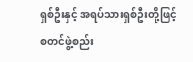ရှစ်ဦးနှင့် အရပ်သားရှစ်ဦးတို့ဖြင့် စတင်ဖွဲ့စည်း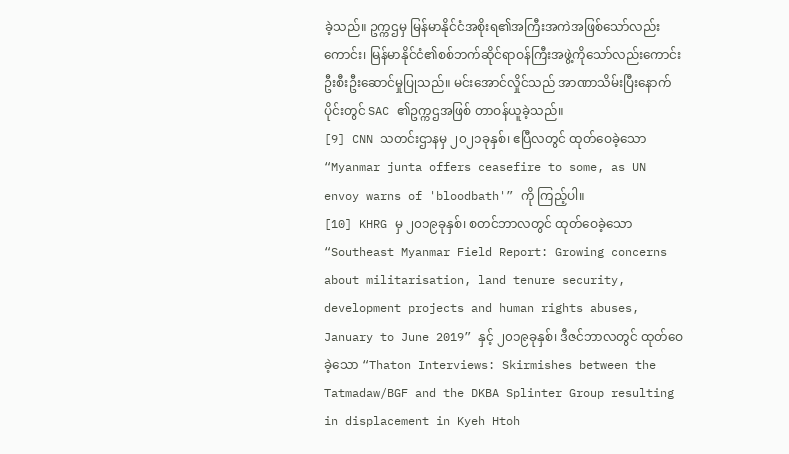ခဲ့သည်။ ဥက္ကဌမှ မြန်မာနိုင်ငံအစိုးရ၏အကြီးအကဲအဖြစ်သော်လည်းကောင်း၊ မြန်မာနိုင်ငံ၏စစ်ဘက်ဆိုင်ရာဝန်ကြီးအဖွဲ့ကိုသော်လည်းကောင်း ဦးစီးဦးဆောင်မှုပြုသည်။ မင်းအောင်လှိုင်သည် အာဏာသိမ်းပြီးနောက် ပိုင်းတွင် SAC ၏ဥက္ကဌအဖြစ် တာဝန်ယူခဲ့သည်။
[9] CNN သတင်းဌာနမှ ၂၀၂၁ခုနှစ်၊ ဧပြီလတွင် ထုတ်ဝေခဲ့သော “Myanmar junta offers ceasefire to some, as UN envoy warns of 'bloodbath'” ကို ကြည့်ပါ။
[10] KHRG မှ ၂၀၁၉ခုနှစ်၊ စတင်ဘာလတွင် ထုတ်ဝေခဲ့သော “Southeast Myanmar Field Report: Growing concerns about militarisation, land tenure security, development projects and human rights abuses, January to June 2019” နှင့် ၂၀၁၉ခုနှစ်၊ ဒီဇင်ဘာလတွင် ထုတ်ဝေခဲ့သော “Thaton Interviews: Skirmishes between the Tatmadaw/BGF and the DKBA Splinter Group resulting in displacement in Kyeh Htoh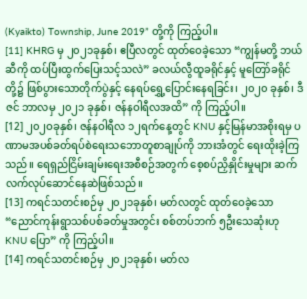(Kyaikto) Township, June 2019” တို့ကို ကြည့်ပါ။
[11] KHRG မှ ၂၀၂၁ခုနှစ်၊ ဧပြီလတွင် ထုတ်ဝေခဲ့သော “ကျွန်မတို့ ဘယ်ဆီကို ထပ်ပြီးထွက်ပြေးသင့်သလဲ” ခလယ်လွီထူခရိုင်နှင့် မူတြော်ခရိုင်တို့၌ ဖြစ်ပွားသောတိုက်ပွဲနှင့် နေရပ်ရွှေ့ပြောင်းနေရခြင်း၊ ၂၀၂၀ ခုနှစ်၊ ဒီဇင် ဘာလမှ ၂၀၂၁ ခုနှစ်၊ ဇန်နဝါရီလအထိ” ကို ကြည့်ပါ။
[12] ၂၀၂ဝခုနှစ်၊ ဇန်နဝါရီလ ၁၂ရက်နေ့တွင် KNU နှင့်မြန်မာအစိုးရမှ ပဏာမအပစ်ခတ်ရပ်စဲရေးသဘောတူစာချုပ်ကို ဘားအံတွင် ရေးထိုးခဲ့ကြ သည်။ ရေရှည်ငြိမ်းချမ်းရေးအစီစဉ်အတွက် စေ့စပ်ညှိနှိုင်းမှုများ ဆက်လက်လုပ်ဆောင်နေဆဲဖြစ်သည်။
[13] ကရင်သတင်းစဉ်မှ ၂၀၂၁ခုနှစ်၊ မတ်လတွင် ထုတ်ဝေခဲ့သော “ညောင်ကုန်းရွာသစ်ပစ်ခတ်မှုအတွင်း စစ်တပ်ဘက် ၅ဦးသေဆုံးဟု KNU ပြော” ကို ကြည့်ပါ။
[14] ကရင်သတင်းစဉ်မှ ၂၀၂၁ခုနှစ်၊ မတ်လ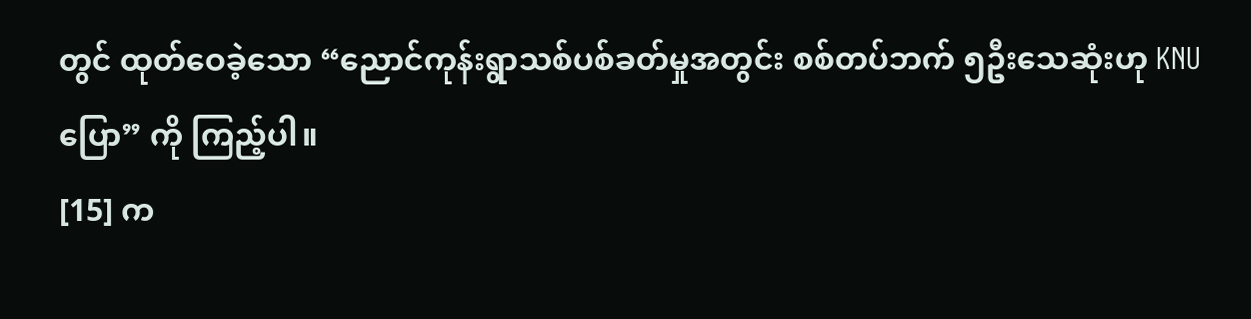တွင် ထုတ်ဝေခဲ့သော “ညောင်ကုန်းရွာသစ်ပစ်ခတ်မှုအတွင်း စစ်တပ်ဘက် ၅ဦးသေဆုံးဟု KNU ပြော” ကို ကြည့်ပါ။
[15] က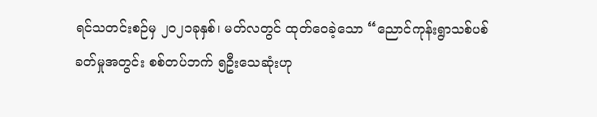ရင်သတင်းစဉ်မှ ၂၀၂၁ခုနှစ်၊ မတ်လတွင် ထုတ်ဝေခဲ့သော “ညောင်ကုန်းရွာသစ်ပစ်ခတ်မှုအတွင်း စစ်တပ်ဘက် ၅ဦးသေဆုံးဟု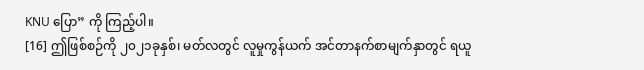KNU ပြော” ကို ကြည့်ပါ။
[16] ဤဖြစ်စဉ်ကို ၂၀၂၁ခုနှစ်၊ မတ်လတွင် လူမှုကွန်ယက် အင်တာနက်စာမျက်နှာတွင် ရယူ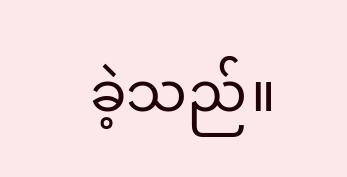ခဲ့သည်။